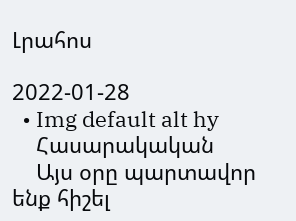Լրահոս

2022-01-28
  • Img default alt hy
    Հասարակական
    Այս օրը պարտավոր ենք հիշել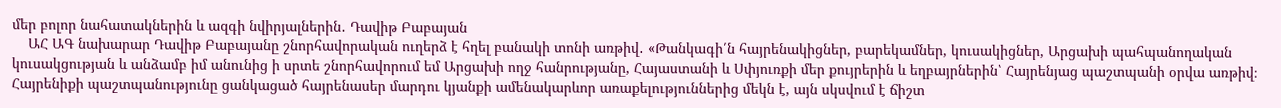մեր բոլոր նահատակներին և ազգի նվիրյալներին․ Դավիթ Բաբայան
    ԱՀ ԱԳ նախարար Դավիթ Բաբայանը շնորհավորական ուղերձ է հղել բանակի տոնի առթիվ․ «Թանկագի՛ն հայրենակիցներ, բարեկամներ, կուսակիցներ, Արցախի պահպանողական կուսակցության և անձամբ իմ անունից ի սրտե շնորհավորում եմ Արցախի ողջ հանրությանը, Հայաստանի և Սփյուռքի մեր քույրերին և եղբայրներին՝ Հայրենյաց պաշտպանի օրվա առթիվ։ Հայրենիքի պաշտպանությունը ցանկացած հայրենասեր մարդու կյանքի ամենակարևոր առաքելություններից մեկն է, այն սկսվում է ճիշտ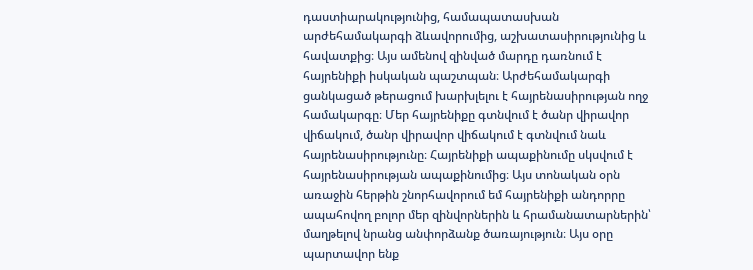դաստիարակությունից, համապատասխան արժեհամակարգի ձևավորումից, աշխատասիրությունից և հավատքից։ Այս ամենով զինված մարդը դառնում է հայրենիքի իսկական պաշտպան։ Արժեհամակարգի ցանկացած թերացում խարխլելու է հայրենասիրության ողջ համակարգը։ Մեր հայրենիքը գտնվում է ծանր վիրավոր վիճակում, ծանր վիրավոր վիճակում է գտնվում նաև հայրենասիրությունը։ Հայրենիքի ապաքինումը սկսվում է հայրենասիրության ապաքինումից։ Այս տոնական օրն առաջին հերթին շնորհավորում եմ հայրենիքի անդորրը ապահովող բոլոր մեր զինվորներին և հրամանատարներին՝ մաղթելով նրանց անփորձանք ծառայություն։ Այս օրը պարտավոր ենք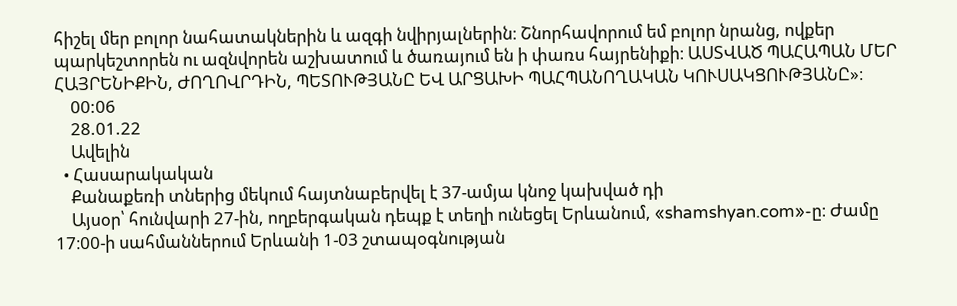հիշել մեր բոլոր նահատակներին և ազգի նվիրյալներին։ Շնորհավորում եմ բոլոր նրանց, ովքեր պարկեշտորեն ու ազնվորեն աշխատում և ծառայում են ի փառս հայրենիքի։ ԱՍՏՎԱԾ ՊԱՀԱՊԱՆ ՄԵՐ ՀԱՅՐԵՆԻՔԻՆ, ԺՈՂՈՎՐԴԻՆ, ՊԵՏՈՒԹՅԱՆԸ ԵՎ ԱՐՑԱԽԻ ՊԱՀՊԱՆՈՂԱԿԱՆ ԿՈՒՍԱԿՑՈՒԹՅԱՆԸ»։
    00:06
    28.01.22
    Ավելին
  • Հասարակական
    Քանաքեռի տներից մեկում հայտնաբերվել է 37-ամյա կնոջ կախված դի
    Այսօր՝ հունվարի 27-ին, ողբերգական դեպք է տեղի ունեցել Երևանում, «shamshyan.com»-ը։ Ժամը 17։00-ի սահմաններում Երևանի 1-03 շտապօգնության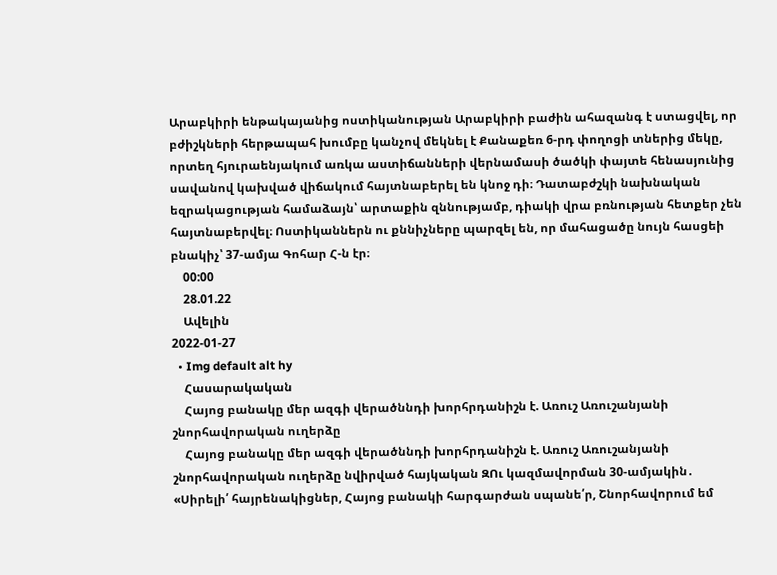Արաբկիրի ենթակայանից ոստիկանության Արաբկիրի բաժին ահազանգ է ստացվել, որ բժիշկների հերթապահ խումբը կանչով մեկնել է Քանաքեռ 6-րդ փողոցի տներից մեկը, որտեղ հյուրաենյակում առկա աստիճանների վերնամասի ծածկի փայտե հենասյունից սավանով կախված վիճակում հայտնաբերել են կնոջ դի։ Դատաբժշկի նախնական եզրակացության համաձայն՝ արտաքին զննությամբ, դիակի վրա բռնության հետքեր չեն հայտնաբերվել։ Ոստիկաններն ու քննիչները պարզել են, որ մահացածը նույն հասցեի բնակիչ՝ 37-ամյա Գոհար Հ-ն էր։
    00:00
    28.01.22
    Ավելին
2022-01-27
  • Img default alt hy
    Հասարակական
    Հայոց բանակը մեր ազգի վերածննդի խորհրդանիշն է. Առուշ Առուշանյանի շնորհավորական ուղերձը
    Հայոց բանակը մեր ազգի վերածննդի խորհրդանիշն է. Առուշ Առուշանյանի շնորհավորական ուղերձը նվիրված հայկական ԶՈւ կազմավորման 30-ամյակին․ «Սիրելի՛ հայրենակիցներ, Հայոց բանակի հարգարժան սպանե՛ր, Շնորհավորում եմ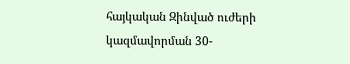հայկական Զինված ուժերի կազմավորման 30-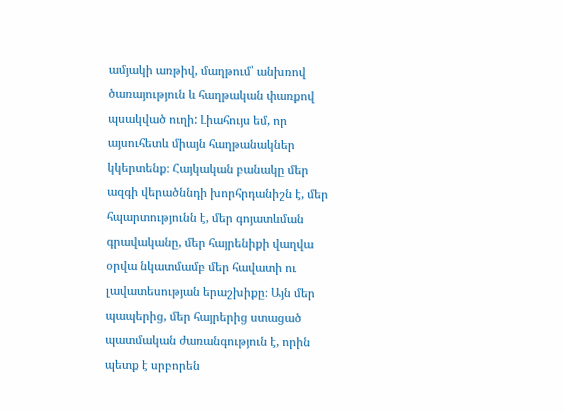ամյակի առթիվ, մաղթում՝ անխռով ծառայություն և հաղթական փառքով պսակված ուղի: Լիահույս եմ, որ այսուհետև միայն հաղթանակներ կկերտենք։ Հայկական բանակը մեր ազգի վերածննդի խորհրդանիշն է, մեր հպարտությունն է, մեր գոյատևման գրավականը, մեր հայրենիքի վաղվա օրվա նկատմամբ մեր հավատի ու լավատեսության երաշխիքը։ Այն մեր պապերից, մեր հայրերից ստացած պատմական ժառանգություն է, որին պետք է սրբորեն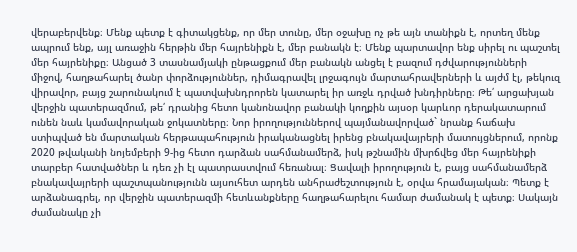վերաբերվենք։ Մենք պետք է գիտակցենք, որ մեր տունը, մեր օջախը ոչ թե այն տանիքն է, որտեղ մենք ապրում ենք, այլ առաջին հերթին մեր հայրենիքն է, մեր բանակն է։ Մենք պարտավոր ենք սիրել ու պաշտել մեր հայրենիքը։ Անցած 3 տասնամյակի ընթացքում մեր բանակն անցել է բազում դժվարությունների միջով, հաղթահարել ծանր փորձություններ, դիմագրավել լրջագույն մարտահրավերների և այժմ էլ, թեկուզ վիրավոր, բայց շարունակում է պատվախնդրորեն կատարել իր առջև դրված խնդիրները։ Թե՛ արցախյան վերջին պատերազմում, թե՛ դրանից հետո կանոնավոր բանակի կողքին այսօր կարևոր դերակատարում ունեն նաև կամավորական ջոկատները։ Նոր իրողություններով պայմանավորված` նրանք հաճախ ստիպված են մարտական հերթապահություն իրականացնել իրենց բնակավայրերի մատույցներում, որոնք 2020 թվականի նոյեմբերի 9-ից հետո դարձան սահմանամերձ, իսկ թշնամին մխրճվեց մեր հայրենիքի տարբեր հատվածներ և դեռ չի էլ պատրաստվում հեռանալ։ Ցավալի իրողություն է, բայց սահմանամերձ բնակավայրերի պաշտպանությունն այսուհետ արդեն անհրաժեշտություն է, օրվա հրամայական։ Պետք է արձանագրել, որ վերջին պատերազմի հետևանքները հաղթահարելու համար ժամանակ է պետք։ Սակայն ժամանակը չի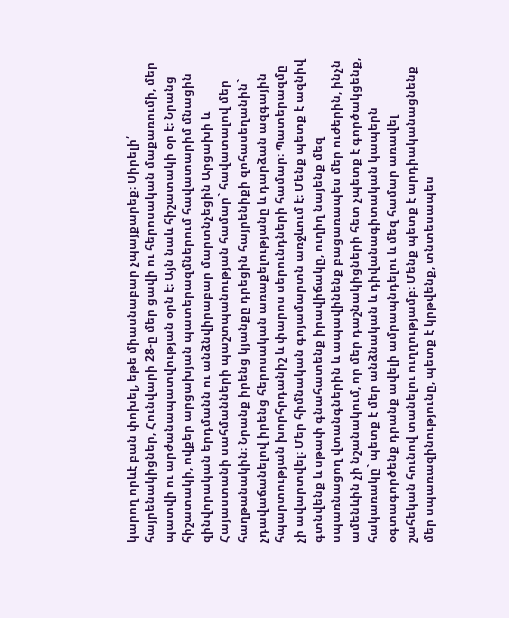կարող որևէ բան փոխել, եթե միասնաբար չպայքարեք։ Սիրելի՛ հայրենակիցներ, Հունվարի 28-ը մեր ցավի ու հերոսական մաքառումի, մեր պատվի ու արժանապատվության օրն է։ Այն նաև հիշատակի օր է։ Նրանց հիշատակի, ովքեր արցախյան պատերազմներում հավատարիմ մնացին զինվորական երդմանն ու անձնվիրաբար մարտնչեցին Արցախի և Հայաստանի սահմանների պաշտպանության համար` հավատալով մեր հաղթանակին։ Նրանք իրենց կյանքը դրեցին հայրենիքի զոհասեղանին` չդավաճանելով իրենց հերոսական առաքելությանը և դարձան ազգային հպարտության խորհրդանիշ և փարոս սերունդների համար։ Պատերազմը չի ավարտվել։ Մեր հիմնական գոյամարտն առջևում է։ Մենք պետք է ազնիվ գտնվենք և սթափ գնահատենք իրավիճակը, ուղիղ նայենք մեզ սպառնացող վտանգներին և ապավինենք բացառապես մեր ուժերին, ինչն ամենևին չի նշանակում, որ մեր դաշնակիցների հետ չպետք է գործակցենք, հակառակը` պետք է մեր անձնական և դիվանագիտական կապերն օգտագործենք դրանք ավելի ամրապնդելու և մեզ համար առավել շահեկան հունով տանելու ուղղությամբ։ Մենք պետք է արդիականացնենք մեր սպառազինությունը, պետք է կրթվենք, տնտեսապես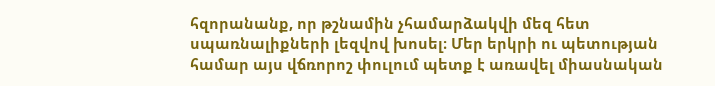հզորանանք, որ թշնամին չհամարձակվի մեզ հետ սպառնալիքների լեզվով խոսել։ Մեր երկրի ու պետության համար այս վճռորոշ փուլում պետք է առավել միասնական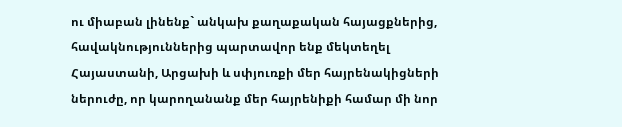ու միաբան լինենք` անկախ քաղաքական հայացքներից, հավակնություններից պարտավոր ենք մեկտեղել Հայաստանի, Արցախի և սփյուռքի մեր հայրենակիցների ներուժը, որ կարողանանք մեր հայրենիքի համար մի նոր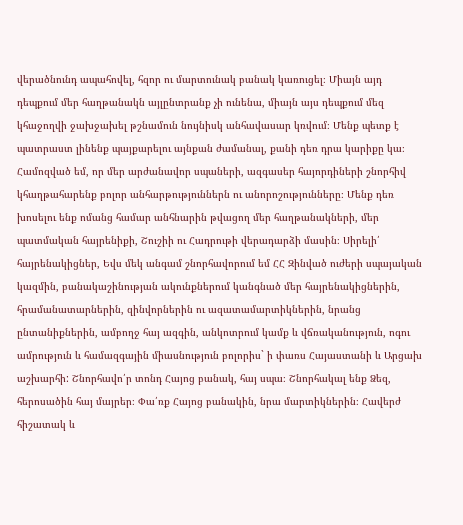վերածնունդ ապահովել, հզոր ու մարտունակ բանակ կառուցել։ Միայն այդ դեպքում մեր հաղթանակն այլընտրանք չի ունենա, միայն այս դեպքում մեզ կհաջողվի ջախջախել թշնամուն նույնիսկ անհավասար կռվում։ Մենք պետք է պատրաստ լինենք պայքարելու այնքան ժամանալ, քանի դեռ դրա կարիքը կա։ Համոզված եմ, որ մեր արժանավոր սպաների, ազգասեր հայորդիների շնորհիվ կհաղթահարենք բոլոր անհարթություններն ու անորոշությունները։ Մենք դեռ խոսելու ենք ոմանց համար անհնարին թվացող մեր հաղթանակների, մեր պատմական հայրենիքի, Շուշիի ու Հադրութի վերադարձի մասին։ Սիրելի՛ հայրենակիցներ, Եվս մեկ անգամ շնորհավորում եմ ՀՀ Զինված ուժերի սպայական կազմին, բանակաշինության ակունքներում կանգնած մեր հայրենակիցներին, հրամանատարներին, զինվորներին ու ազատամարտիկներին, նրանց ընտանիքներին, ամբողջ հայ ազգին, անկոտրում կամք և վճռականություն, ոգու ամրություն և համազգային միասնություն բոլորիս` ի փառս Հայաստանի և Արցախ աշխարհի: Շնորհավո՛ր տոնդ Հայոց բանակ, հայ սպա։ Շնորհակալ ենք Ձեզ, հերոսածին հայ մայրեր։ Փա՛ռք Հայոց բանակին, նրա մարտիկներին։ Հավերժ հիշատակ և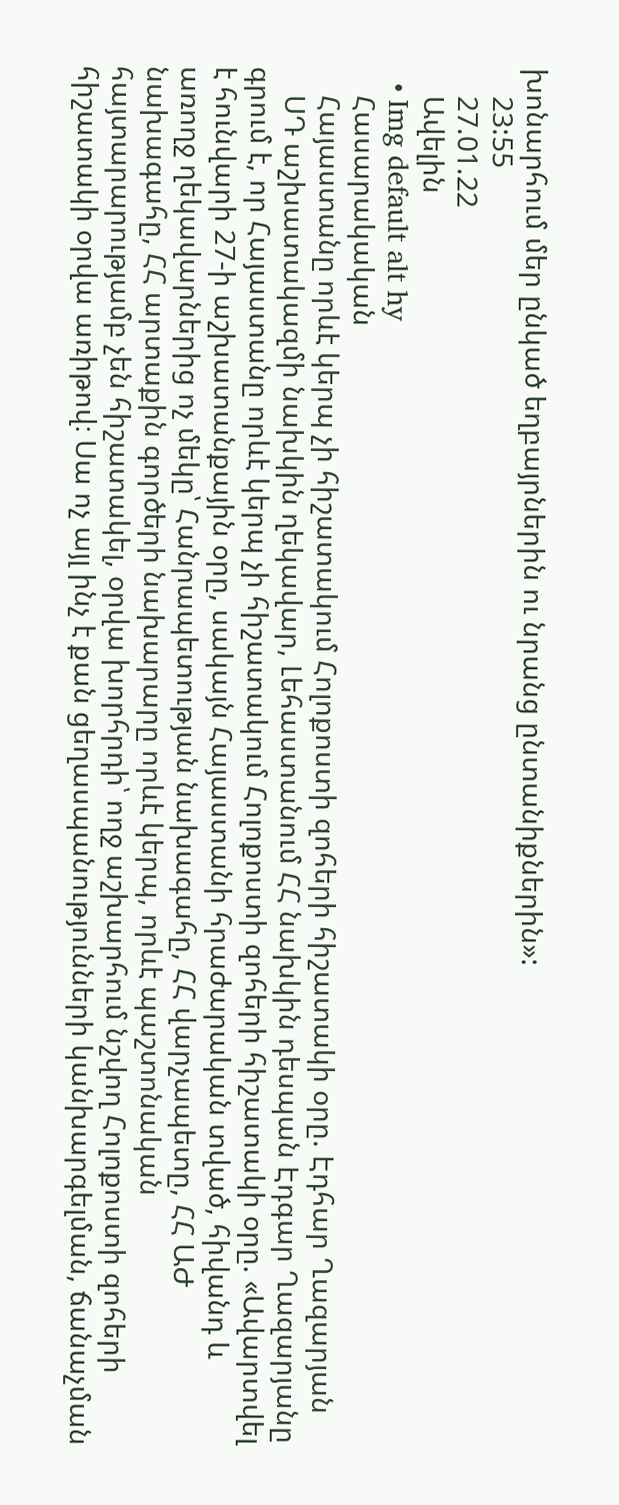խոնարհում մեր ընկած եղբայրներին ու նրանց ընտանիքներին»:
    23:55
    27.01.22
    Ավելին
  • Img default alt hy
    Հասարակական
    Հայաստանը որևէ կերպ չի հիշատակում Հոլոքոստի զոհերի հիշատակի օրը. Էդհար Ղազարյան
    ՍԴ աշխատակազմի նախկին ղեկավար, Լեհաստանում ՀՀ նախկին դեսպան Էդգար Ղազարյանը գրում է, որ Հայաստանը որևէ կերպ չի հիշատակում Հոլոքոստի զոհերի հիշատակի օրը. «Ավարտվել է հունվարի 27-ի աշխատանքային օրը, սակայն Հայաստանի հրաժարական տված, հիվանդ և առողջ ղեկավարներից ոչ մեկը՝ Հանրապետության նախագահը, ՀՀ վարչապետը, ՀՀ ԱԺ նախագահը, ՀՀ արտաքին գործերի նախարարը որևէ կերպ, որևէ պաշտոնական հայտարարությամբ չեն հիշատակել, օրվա խորհրդի՝ ողջ աշխարհում նշվող Հոլոքոստի զոհերի հիշատակի օրվա առիթով։ Սա ոչ այլ ինչ է քան ցեղասպանությունների կանխարգելման, ճանաչման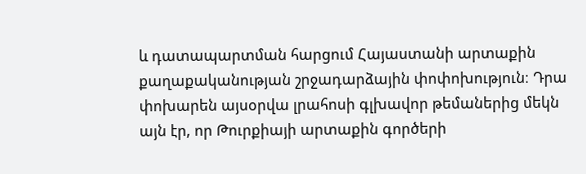և դատապարտման հարցում Հայաստանի արտաքին քաղաքականության շրջադարձային փոփոխություն։ Դրա փոխարեն այսօրվա լրահոսի գլխավոր թեմաներից մեկն այն էր, որ Թուրքիայի արտաքին գործերի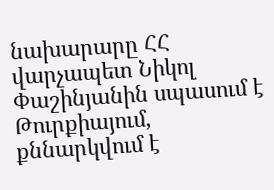նախարարը ՀՀ վարչապետ Նիկոլ Փաշինյանին սպասում է Թուրքիայում, քննարկվում է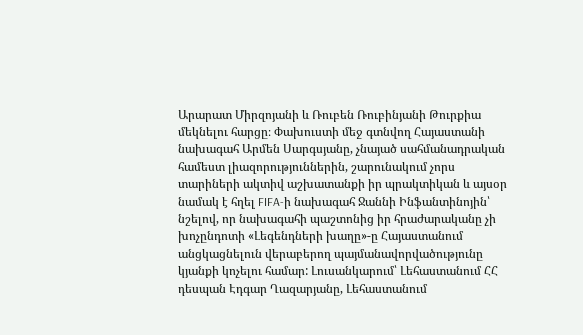Արարատ Միրզոյանի և Ռուբեն Ռուբինյանի Թուրքիա մեկնելու հարցը։ Փախուստի մեջ գտնվող Հայաստանի նախագահ Արմեն Սարգսյանը, չնայած սահմանադրական համեստ լիազորություններին, շարունակում չորս տարիների ակտիվ աշխատանքի իր պրակտիկան և այսօր նամակ է հղել FIFA-ի նախագահ Ջաննի Ինֆանտինոյին՝ նշելով, որ նախագահի պաշտոնից իր հրաժարականը չի խոչընդոտի «Լեգենդների խաղը»-ը Հայաստանում անցկացնելուն վերաբերող պայմանավորվածությունը կյանքի կոչելու համար: Լուսանկարում՝ Լեհաստանում ՀՀ դեսպան Էդգար Ղազարյանը, Լեհաստանում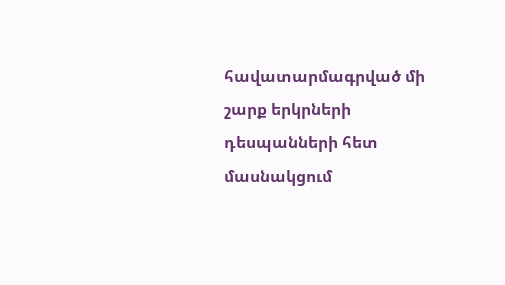հավատարմագրված մի շարք երկրների դեսպանների հետ մասնակցում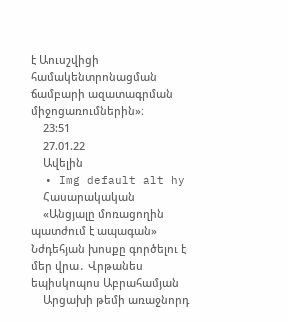է Աուսշվիցի համակենտրոնացման ճամբարի ազատագրման միջոցառումներին»։
    23:51
    27.01.22
    Ավելին
  • Img default alt hy
    Հասարակական
    «Անցյալը մոռացողին պատժում է ապագան» Նժդեհյան խոսքը գործելու է մեր վրա․ Վրթանես եպիսկոպոս Աբրահամյան
    Արցախի թեմի առաջնորդ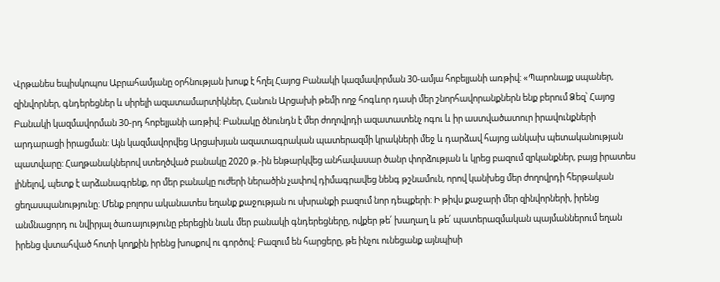Վրթանես եպիսկոպոս Աբրահամյանը օրհնության խոսք է հղել Հայոց Բանակի կազմավորման 30-ամյա հոբելյանի առթիվ: «Պարոնայք սպաներ, զինվորներ, գնդերեցներ և սիրելի ազատամարտիկներ, Հանուն Արցախի թեմի ողջ հոգևոր դասի մեր շնորհավորանքներն ենք բերում Ձեզ՝ Հայոց Բանակի կազմավորման 30-րդ հոբելյանի առթիվ: Բանակը ծնունդն է մեր ժողովրդի ազատատենչ ոգու և իր աստվածատուր իրավունքների արդարացի իրացման: Այն կազմավորվեց Արցախյան ազատագրական պատերազմի կրակների մեջ և դարձավ հայոց անկախ պետականության պատվարը: Հաղթանակներով ստեղծված բանակը 2020 թ.-ին ենթարկվեց անհավասար ծանր փորձության և կրեց բազում զրկանքներ, բայց իրատես լինելով, պետք է արձանագրենք, որ մեր բանակը ուժերի ներածին չափով դիմագրավեց նենգ թշնամուն, որով կանխեց մեր ժողովրդի հերթական ցեղասպանությունը: Մենք բոլորս ականատես եղանք քաջության ու սխրանքի բազում նոր դեպքերի: Ի թիվս քաջարի մեր զինվորների, իրենց անմնացորդ ու նվիրյալ ծառայությունը բերեցին նաև մեր բանակի գնդերեցները, ովքեր թե՛ խաղաղ և թե՛ պատերազմական պայմաններում եղան իրենց վստահված հոտի կողքին իրենց խոսքով ու գործով: Բազում են հարցերը, թե ինչու ունեցանք այնպիսի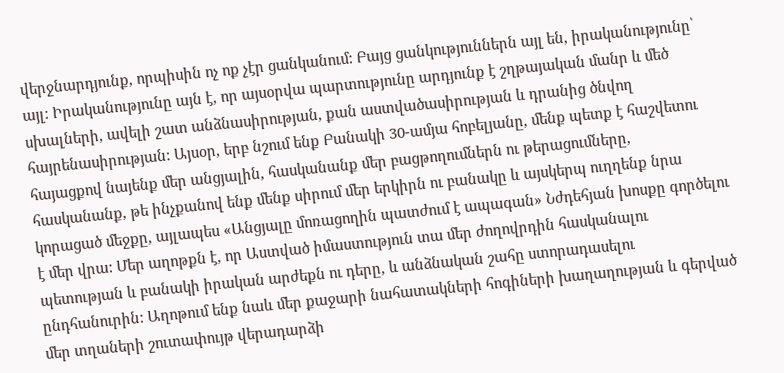վերջնարդյունք, որպիսին ոչ ոք չէր ցանկանում: Բայց ցանկություններն այլ են, իրականությունը՝ այլ: Իրականությունը այն է, որ այսօրվա պարտությունը արդյունք է շղթայական մանր և մեծ սխալների, ավելի շատ անձնասիրության, քան աստվածասիրության և դրանից ծնվող հայրենասիրության: Այսօր, երբ նշում ենք Բանակի 30-ամյա հոբելյանը, մենք պետք է հաշվետու հայացքով նայենք մեր անցյալին, հասկանանք մեր բացթողումներն ու թերացումները, հասկանանք, թե ինչքանով ենք մենք սիրում մեր երկիրն ու բանակը և այսկերպ ուղղենք նրա կորացած մեջքը, այլապես «Անցյալը մոռացողին պատժում է ապագան» Նժդեհյան խոսքը գործելու է մեր վրա: Մեր աղոթքն է, որ Աստված իմաստություն տա մեր ժողովրդին հասկանալու պետության և բանակի իրական արժեքն ու դերը, և անձնական շահը ստորադասելու ընդհանուրին: Աղոթում ենք նաև մեր քաջարի նահատակների հոգիների խաղաղության և գերված մեր տղաների շուտափույթ վերադարձի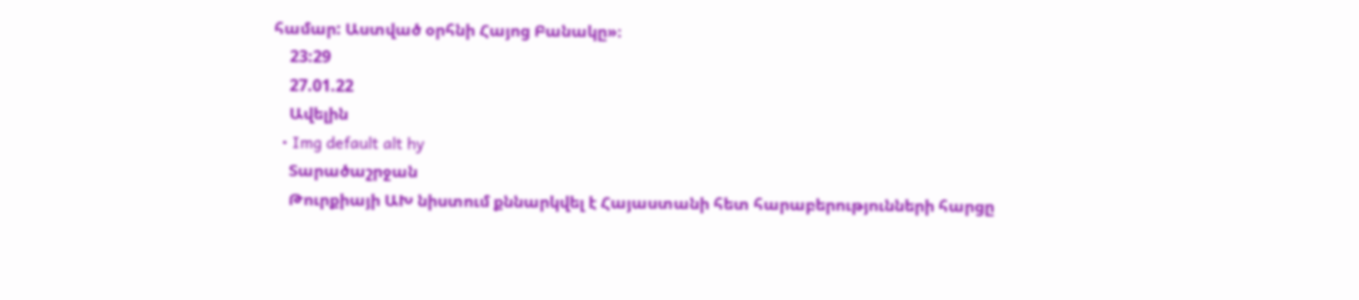համար: Աստված օրհնի Հայոց Բանակը»։
    23:29
    27.01.22
    Ավելին
  • Img default alt hy
    Տարածաշրջան
    Թուրքիայի ԱԽ նիստում քննարկվել է Հայաստանի հետ հարաբերությունների հարցը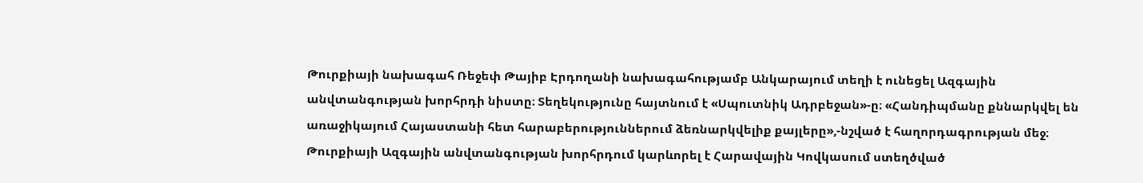Թուրքիայի նախագահ Ռեջեփ Թայիբ Էրդողանի նախագահությամբ Անկարայում տեղի է ունեցել Ազգային անվտանգության խորհրդի նիստը։ Տեղեկությունը հայտնում է «Սպուտնիկ Ադրբեջան»-ը։ «Հանդիպմանը քննարկվել են առաջիկայում Հայաստանի հետ հարաբերություններում ձեռնարկվելիք քայլերը»,-նշված է հաղորդագրության մեջ։ Թուրքիայի Ազգային անվտանգության խորհրդում կարևորել է Հարավային Կովկասում ստեղծված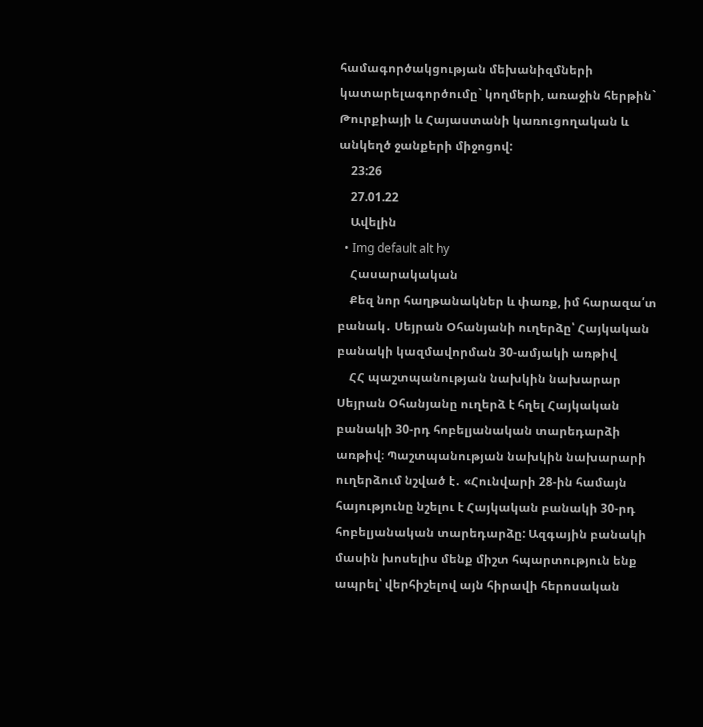համագործակցության մեխանիզմների կատարելագործումը` կողմերի, առաջին հերթին` Թուրքիայի և Հայաստանի կառուցողական և անկեղծ ջանքերի միջոցով:
    23:26
    27.01.22
    Ավելին
  • Img default alt hy
    Հասարակական
    Քեզ նոր հաղթանակներ և փառք, իմ հարազա՛տ բանակ․ Սեյրան Օհանյանի ուղերձը՝ Հայկական բանակի կազմավորման 30-ամյակի առթիվ
    ՀՀ պաշտպանության նախկին նախարար Սեյրան Օհանյանը ուղերձ է հղել Հայկական բանակի 30-րդ հոբելյանական տարեդարձի առթիվ։ Պաշտպանության նախկին նախարարի ուղերձում նշված է․ «Հունվարի 28-ին համայն հայությունը նշելու է Հայկական բանակի 30-րդ հոբելյանական տարեդարձը: Ազգային բանակի մասին խոսելիս մենք միշտ հպարտություն ենք ապրել՝ վերհիշելով այն հիրավի հերոսական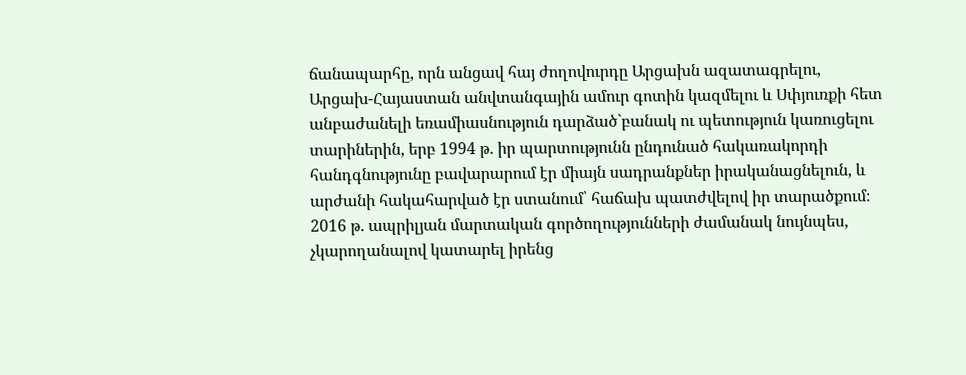ճանապարհը, որն անցավ հայ ժողովուրդը Արցախն ազատագրելու, Արցախ-Հայաստան անվտանգային ամուր գոտին կազմելու և Սփյուռքի հետ անբաժանելի եռամիասնություն դարձած`բանակ ու պետություն կառուցելու տարիներին, երբ 1994 թ. իր պարտությունն ընդունած հակառակորդի հանդգնությունը բավարարում էր միայն սադրանքներ իրականացնելուն, և արժանի հակահարված էր ստանում՝ հաճախ պատժվելով իր տարածքում։ 2016 թ. ապրիլյան մարտական գործողությունների ժամանակ նույնպես, չկարողանալով կատարել իրենց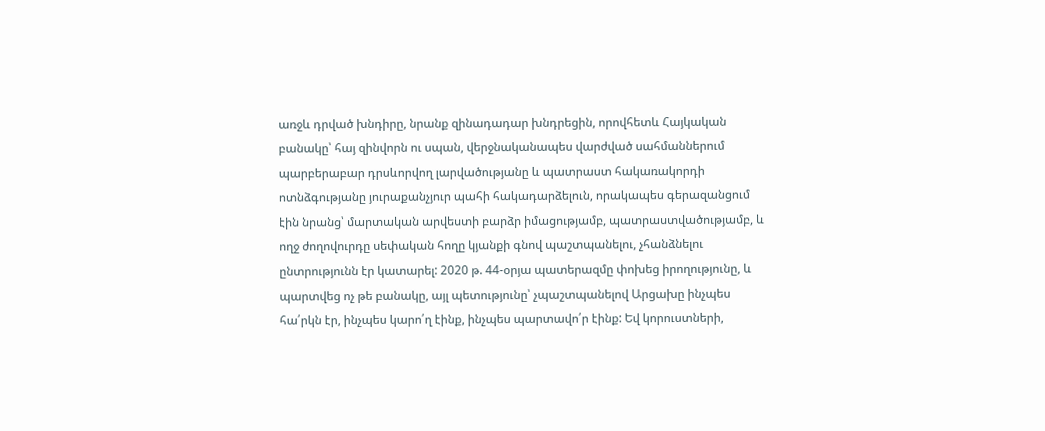առջև դրված խնդիրը, նրանք զինադադար խնդրեցին, որովհետև Հայկական բանակը՝ հայ զինվորն ու սպան, վերջնականապես վարժված սահմաններում պարբերաբար դրսևորվող լարվածությանը և պատրաստ հակառակորդի ոտնձգությանը յուրաքանչյուր պահի հակադարձելուն, որակապես գերազանցում էին նրանց՝ մարտական արվեստի բարձր իմացությամբ, պատրաստվածությամբ, և ողջ ժողովուրդը սեփական հողը կյանքի գնով պաշտպանելու, չհանձնելու ընտրությունն էր կատարել: 2020 թ. 44-օրյա պատերազմը փոխեց իրողությունը, և պարտվեց ոչ թե բանակը, այլ պետությունը՝ չպաշտպանելով Արցախը ինչպես հա՛րկն էր, ինչպես կարո՛ղ էինք, ինչպես պարտավո՛ր էինք: Եվ կորուստների,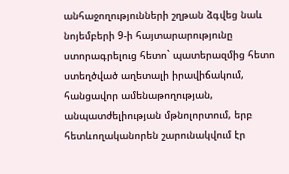անհաջողությունների շղթան ձգվեց նաև նոյեմբերի 9-ի հայտարարությունը ստորագրելուց հետո` պատերազմից հետո ստեղծված աղետալի իրավիճակում, հանցավոր ամենաթողության, անպատժելիության մթնոլորտում, երբ հետևողականորեն շարունակվում էր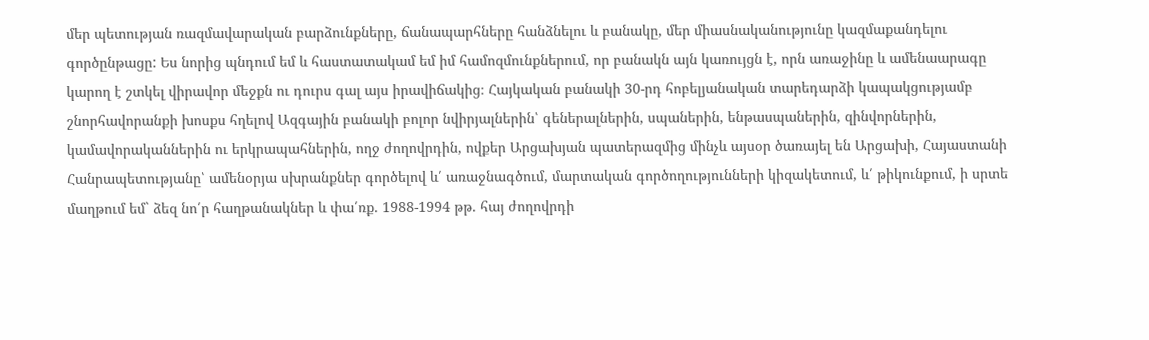մեր պետության ռազմավարական բարձունքները, ճանապարհները հանձնելու և բանակը, մեր միասնականությունը կազմաքանդելու գործընթացը: Ես նորից պնդում եմ և հաստատակամ եմ իմ համոզմունքներում, որ բանակն այն կառույցն է, որն առաջինը և ամենաարագը կարող է շտկել վիրավոր մեջքն ու դուրս գալ այս իրավիճակից։ Հայկական բանակի 30-րդ հոբելյանական տարեդարձի կապակցությամբ շնորհավորանքի խոսքս հղելով Ազգային բանակի բոլոր նվիրյալներին՝ գեներալներին, սպաներին, ենթասպաներին, զինվորներին, կամավորականներին ու երկրապահներին, ողջ ժողովրդին, ովքեր Արցախյան պատերազմից մինչև այսօր ծառայել են Արցախի, Հայաստանի Հանրապետությանը՝ ամենօրյա սխրանքներ գործելով և՛ առաջնագծում, մարտական գործողությունների կիզակետում, և՛ թիկունքում, ի սրտե մաղթում եմ` ձեզ նո՛ր հաղթանակներ և փա՛ռք. 1988-1994 թթ. հայ ժողովրդի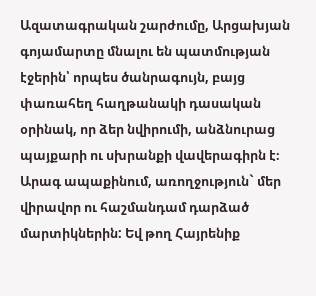Ազատագրական շարժումը, Արցախյան գոյամարտը մնալու են պատմության էջերին՝ որպես ծանրագույն, բայց փառահեղ հաղթանակի դասական օրինակ, որ ձեր նվիրումի, անձնուրաց պայքարի ու սխրանքի վավերագիրն է։ Արագ ապաքինում, առողջություն` մեր վիրավոր ու հաշմանդամ դարձած մարտիկներին: Եվ թող Հայրենիք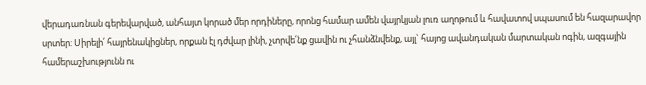վերադառնան գերեվարված, անհայտ կորած մեր որդիները, որոնց համար ամեն վայրկյան լուռ աղոթում և հավատով սպասում են հազարավոր սրտեր: Սիրելի՛ հայրենակիցներ, որքան էլ դժվար լինի, չտրվե՛նք ցավին ու չհանձնվենք, այլ` հայոց ավանդական մարտական ոգին, ազգային համերաշխությունն ու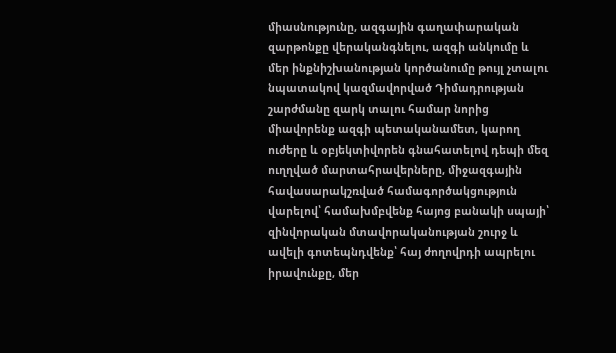միասնությունը, ազգային գաղափարական զարթոնքը վերականգնելու, ազգի անկումը և մեր ինքնիշխանության կործանումը թույլ չտալու նպատակով կազմավորված Դիմադրության շարժմանը զարկ տալու համար նորից միավորենք ազգի պետականամետ, կարող ուժերը և օբյեկտիվորեն գնահատելով դեպի մեզ ուղղված մարտահրավերները, միջազգային հավասարակշռված համագործակցություն վարելով՝ համախմբվենք հայոց բանակի սպայի՝ զինվորական մտավորականության շուրջ և ավելի գոտեպնդվենք՝ հայ ժողովրդի ապրելու իրավունքը, մեր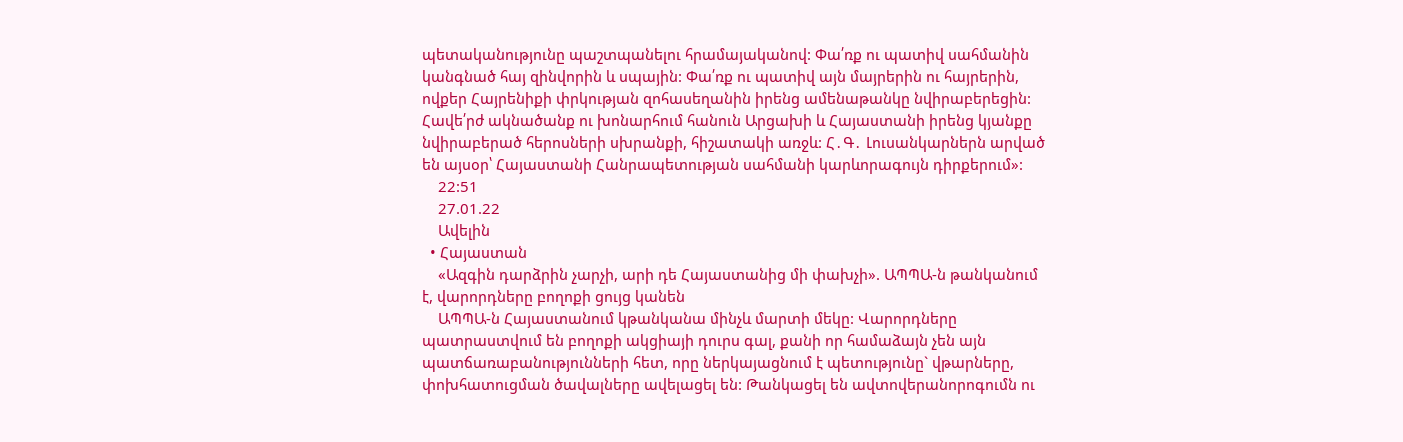պետականությունը պաշտպանելու հրամայականով: Փա՛ռք ու պատիվ սահմանին կանգնած հայ զինվորին և սպային: Փա՛ռք ու պատիվ այն մայրերին ու հայրերին, ովքեր Հայրենիքի փրկության զոհասեղանին իրենց ամենաթանկը նվիրաբերեցին: Հավե՛րժ ակնածանք ու խոնարհում հանուն Արցախի և Հայաստանի իրենց կյանքը նվիրաբերած հերոսների սխրանքի, հիշատակի առջև: Հ․Գ․ Լուսանկարներն արված են այսօր՝ Հայաստանի Հանրապետության սահմանի կարևորագույն դիրքերում»:
    22:51
    27.01.22
    Ավելին
  • Հայաստան
    «Ազգին դարձրին չարչի, արի դե Հայաստանից մի փախչի». ԱՊՊԱ-ն թանկանում է, վարորդները բողոքի ցույց կանեն
    ԱՊՊԱ-ն Հայաստանում կթանկանա մինչև մարտի մեկը: Վարորդները պատրաստվում են բողոքի ակցիայի դուրս գալ, քանի որ համաձայն չեն այն պատճառաբանությունների հետ, որը ներկայացնում է պետությունը` վթարները, փոխհատուցման ծավալները ավելացել են: Թանկացել են ավտովերանորոգումն ու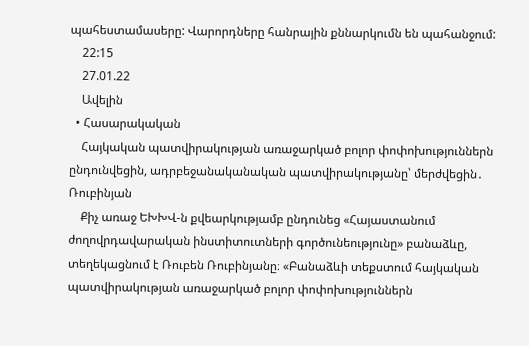պահեստամասերը: Վարորդները հանրային քննարկումն են պահանջում:
    22:15
    27.01.22
    Ավելին
  • Հասարակական
    Հայկական պատվիրակության առաջարկած բոլոր փոփոխություններն ընդունվեցին, ադրբեջանականական պատվիրակությանը՝ մերժվեցին․ Ռուբինյան
    Քիչ առաջ ԵԽԽՎ-ն քվեարկությամբ ընդունեց «Հայաստանում ժողովրդավարական ինստիտուտների գործունեությունը» բանաձևը, տեղեկացնում է Ռուբեն Ռուբինյանը։ «Բանաձևի տեքստում հայկական պատվիրակության առաջարկած բոլոր փոփոխություններն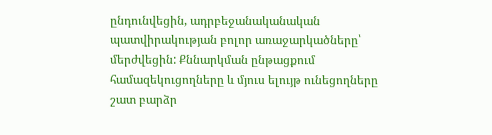ընդունվեցին, ադրբեջանականական պատվիրակության բոլոր առաջարկածները՝ մերժվեցին: Քննարկման ընթացքում համազեկուցողները և մյուս ելույթ ունեցողները շատ բարձր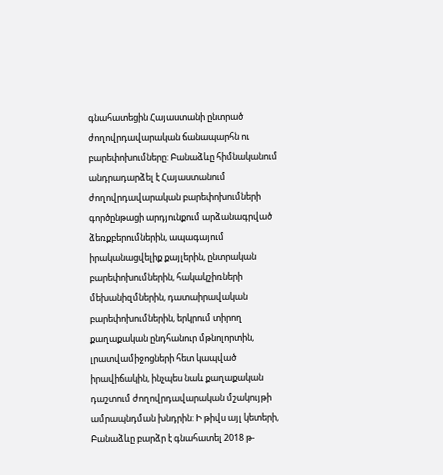գնահատեցին Հայաստանի ընտրած ժողովրդավարական ճանապարհն ու բարեփոխումները: Բանաձևը հիմնականում անդրադարձել է Հայաստանում ժողովրդավարական բարեփոխումների գործընթացի արդյունքում արձանագրված ձեռքբերումներին, ապագայում իրականացվելիք քայլերին, ընտրական բարեփոխումներին, հակակշիռների մեխանիզմներին, դատաիրավական բարեփոխումներին, երկրում տիրող քաղաքական ընդհանուր մթնոլորտին, լրատվամիջոցների հետ կապված իրավիճակին, ինչպես նաև քաղաքական դաշտում ժողովրդավարական մշակույթի ամրապնդման խնդրին: Ի թիվս այլ կետերի, Բանաձևը բարձր է գնահատել 2018 թ-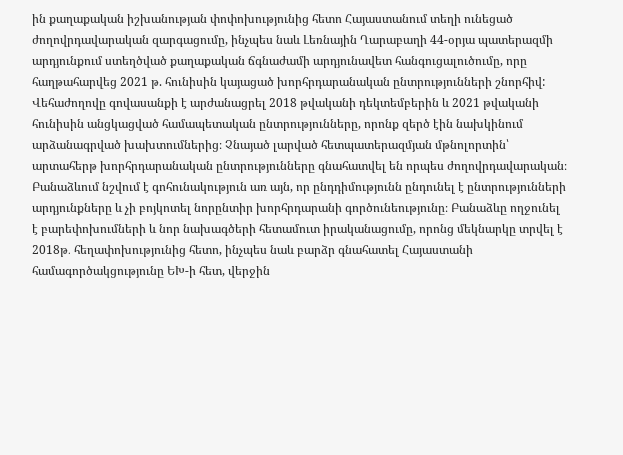ին քաղաքական իշխանության փոփոխությունից հետո Հայաստանում տեղի ունեցած ժողովրդավարական զարգացումը, ինչպես նաև Լեռնային Ղարաբաղի 44-օրյա պատերազմի արդյունքում ստեղծված քաղաքական ճգնաժամի արդյունավետ հանգուցալուծումը, որը հաղթահարվեց 2021 թ. հունիսին կայացած խորհրդարանական ընտրությունների շնորհիվ: Վեհաժողովը գովասանքի է արժանացրել 2018 թվականի դեկտեմբերին և 2021 թվականի հունիսին անցկացված համապետական ընտրությունները, որոնք զերծ էին նախկինում արձանագրված խախտումներից։ Չնայած լարված հետպատերազմյան մթնոլորտին՝ արտահերթ խորհրդարանական ընտրությունները գնահատվել են որպես ժողովրդավարական։ Բանաձևում նշվում է գոհունակություն առ այն, որ ընդդիմությունն ընդունել է ընտրությունների արդյունքները և չի բոյկոտել նորընտիր խորհրդարանի գործունեությունը։ Բանաձևը ողջունել է բարեփոխումների և նոր նախագծերի հետամուտ իրականացումը, որոնց մեկնարկը տրվել է 2018թ․ հեղափոխությունից հետո, ինչպես նաև բարձր գնահատել Հայաստանի համագործակցությունը ԵԽ-ի հետ, վերջին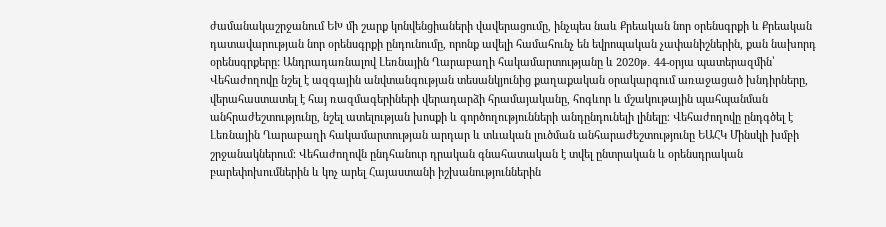ժամանակաշրջանում ԵԽ մի շարք կոնվենցիաների վավերացումը, ինչպես նաև Քրեական նոր օրենսգրքի և Քրեական դատավարության նոր օրենսգրքի ընդունումը, որոնք ավելի համահունչ են եվրոպական չափանիշներին, քան նախորդ օրենսգրքերը: Անդրադառնալով Լեռնային Ղարաբաղի հակամարտությանը և 2020թ․ 44-օրյա պատերազմին՝ Վեհաժողովը նշել է ազգային անվտանգության տեսանկյունից քաղաքական օրակարգում առաջացած խնդիրները, վերահաստատել է հայ ռազմագերիների վերադարձի հրամայականը, հոգևոր և մշակութային պահպանման անհրաժեշտությունը, նշել ատելության խոսքի և գործողությունների անդընդունելի լինելը։ Վեհաժողովը ընդգծել է Լեռնային Ղարաբաղի հակամարտության արդար և տևական լուծման անհարաժեշտությունը ԵԱՀԿ Մինսկի խմբի շրջանակներում։ Վեհաժողովն ընդհանուր դրական գնահատական է տվել ընտրական և օրենսդրական բարեփոխումներին և կոչ արել Հայաստանի իշխանություններին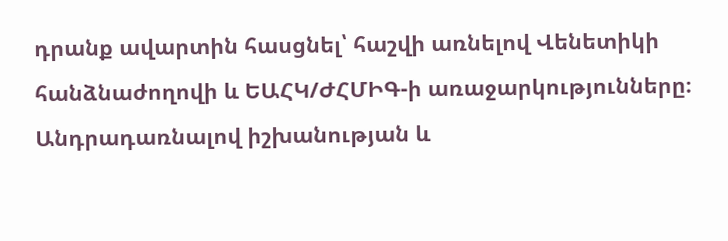դրանք ավարտին հասցնել՝ հաշվի առնելով Վենետիկի հանձնաժողովի և ԵԱՀԿ/ԺՀՄԻԳ-ի առաջարկությունները։ Անդրադառնալով իշխանության և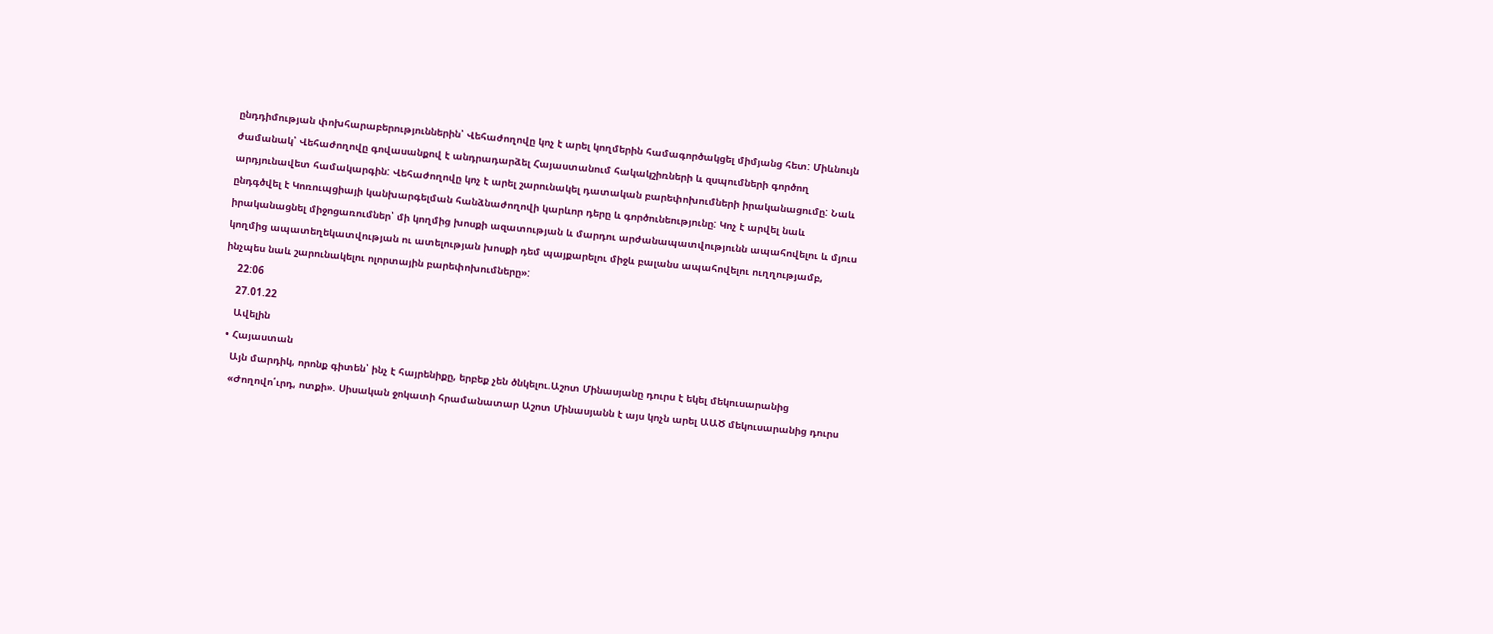ընդդիմության փոխհարաբերություններին՝ Վեհաժողովը կոչ է արել կողմերին համագործակցել միմյանց հետ: Միևնույն ժամանակ՝ Վեհաժողովը գովասանքով է անդրադարձել Հայաստանում հակակշիռների և զսպումների գործող արդյունավետ համակարգին: Վեհաժողովը կոչ է արել շարունակել դատական բարեփոխումների իրականացումը: Նաև ընդգծվել է Կոռուպցիայի կանխարգելման հանձնաժողովի կարևոր դերը և գործունեությունը: Կոչ է արվել նաև իրականացնել միջոցառումներ՝ մի կողմից խոսքի ազատության և մարդու արժանապատվությունն ապահովելու և մյուս կողմից ապատեղեկատվության ու ատելության խոսքի դեմ պայքարելու միջև բալանս ապահովելու ուղղությամբ, ինչպես նաև շարունակելու ոլորտային բարեփոխումները»:
    22:06
    27.01.22
    Ավելին
  • Հայաստան
    Այն մարդիկ, որոնք գիտեն՝ ինչ է հայրենիքը, երբեք չեն ծնկելու.Աշոտ Մինասյանը դուրս է եկել մեկուսարանից
    «Ժողովո՛ւրդ, ոտքի». Սիսական ջոկատի հրամանատար Աշոտ Մինասյանն է այս կոչն արել ԱԱԾ մեկուսարանից դուրս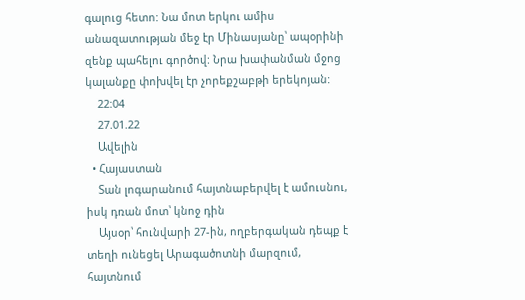գալուց հետո: Նա մոտ երկու ամիս անազատության մեջ էր Մինասյանը՝ ապօրինի զենք պահելու գործով: Նրա խափանման մջոց կալանքը փոխվել էր չորեքշաբթի երեկոյան:
    22:04
    27.01.22
    Ավելին
  • Հայաստան
    Տան լոգարանում հայտնաբերվել է ամուսնու, իսկ դռան մոտ՝ կնոջ դին
    Այսօր՝ հունվարի 27-ին, ողբերգական դեպք է տեղի ունեցել Արագածոտնի մարզում, հայտնում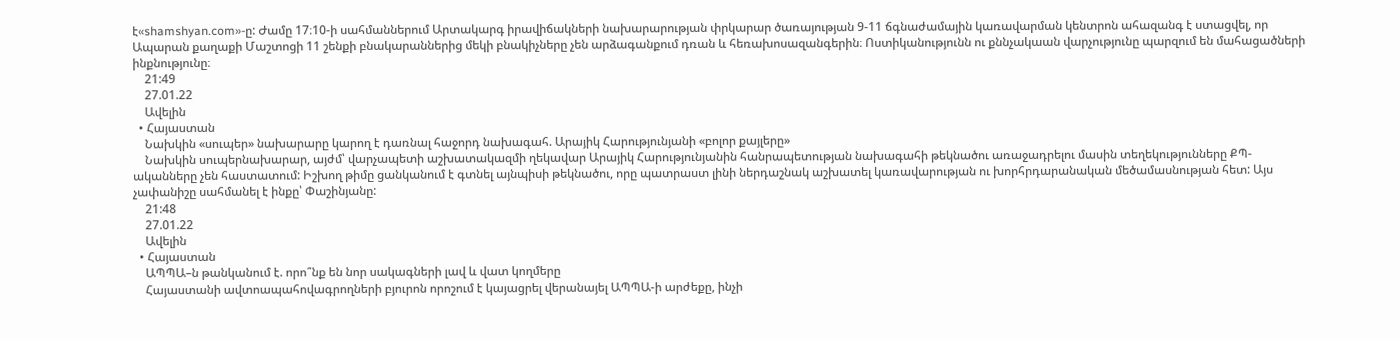է«shamshyan.com»-ը: Ժամը 17։10-ի սահմաններում Արտակարգ իրավիճակների նախարարության փրկարար ծառայության 9-11 ճգնաժամային կառավարման կենտրոն ահազանգ է ստացվել, որ Ապարան քաղաքի Մաշտոցի 11 շենքի բնակարաններից մեկի բնակիչները չեն արձագանքում դռան և հեռախոսազանգերին։ Ոստիկանությունն ու քննչակաան վարչությունը պարզում են մահացածների ինքնությունը։
    21:49
    27.01.22
    Ավելին
  • Հայաստան
    Նախկին «սուպեր» նախարարը կարող է դառնալ հաջորդ նախագահ. Արայիկ Հարությունյանի «բոլոր քայլերը»
    Նախկին սուպերնախարար, այժմ՝ վարչապետի աշխատակազմի ղեկավար Արայիկ Հարությունյանին հանրապետության նախագահի թեկնածու առաջադրելու մասին տեղեկությունները ՔՊ-ականները չեն հաստատում: Իշխող թիմը ցանկանում է գտնել այնպիսի թեկնածու, որը պատրաստ լինի ներդաշնակ աշխատել կառավարության ու խորհրդարանական մեծամասնության հետ: Այս չափանիշը սահմանել է ինքը՝ Փաշինյանը:
    21:48
    27.01.22
    Ավելին
  • Հայաստան
    ԱՊՊԱ–ն թանկանում է. որո՞նք են նոր սակագների լավ և վատ կողմերը
    Հայաստանի ավտոապահովագրողների բյուրոն որոշում է կայացրել վերանայել ԱՊՊԱ-ի արժեքը, ինչի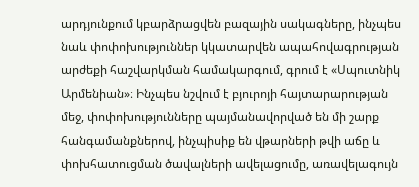արդյունքում կբարձրացվեն բազային սակագները, ինչպես նաև փոփոխություններ կկատարվեն ապահովագրության արժեքի հաշվարկման համակարգում, գրում է «Սպուտնիկ Արմենիան»։ Ինչպես նշվում է բյուրոյի հայտարարության մեջ, փոփոխությունները պայմանավորված են մի շարք հանգամանքներով, ինչպիսիք են վթարների թվի աճը և փոխհատուցման ծավալների ավելացումը, առավելագույն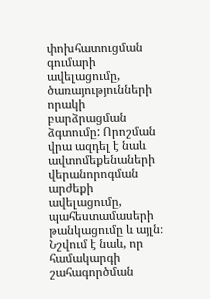փոխհատուցման գումարի ավելացումը, ծառայությունների որակի բարձրացման ձգտումը: Որոշման վրա ազդել է նաև ավտոմեքենաների վերանորոգման արժեքի ավելացումը, պահեստամասերի թանկացումը և այլն։ Նշվում է նաև, որ համակարգի շահագործման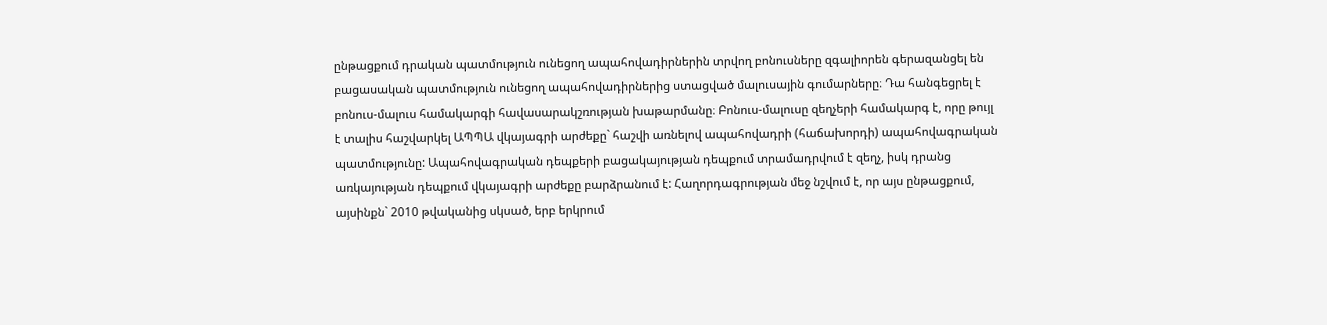ընթացքում դրական պատմություն ունեցող ապահովադիրներին տրվող բոնուսները զգալիորեն գերազանցել են բացասական պատմություն ունեցող ապահովադիրներից ստացված մալուսային գումարները։ Դա հանգեցրել է բոնուս-մալուս համակարգի հավասարակշռության խաթարմանը։ Բոնուս-մալուսը զեղչերի համակարգ է, որը թույլ է տալիս հաշվարկել ԱՊՊԱ վկայագրի արժեքը` հաշվի առնելով ապահովադրի (հաճախորդի) ապահովագրական պատմությունը: Ապահովագրական դեպքերի բացակայության դեպքում տրամադրվում է զեղչ, իսկ դրանց առկայության դեպքում վկայագրի արժեքը բարձրանում է: Հաղորդագրության մեջ նշվում է, որ այս ընթացքում, այսինքն` 2010 թվականից սկսած, երբ երկրում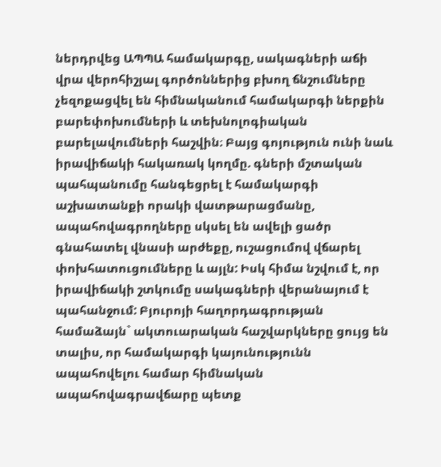ներդրվեց ԱՊՊԱ համակարգը, սակագների աճի վրա վերոհիշյալ գործոններից բխող ճնշումները չեզոքացվել են հիմնականում համակարգի ներքին բարեփոխումների և տեխնոլոգիական բարելավումների հաշվին։ Բայց գոյություն ունի նաև իրավիճակի հակառակ կողմը. գների մշտական պահպանումը հանգեցրել է համակարգի աշխատանքի որակի վատթարացմանը, ապահովագրողները սկսել են ավելի ցածր գնահատել վնասի արժեքը, ուշացումով վճարել փոխհատուցումները և այլն: Իսկ հիմա նշվում է, որ իրավիճակի շտկումը սակագների վերանայում է պահանջում: Բյուրոյի հաղորդագրության համաձայն` ակտուարական հաշվարկները ցույց են տալիս, որ համակարգի կայունությունն ապահովելու համար հիմնական ապահովագրավճարը պետք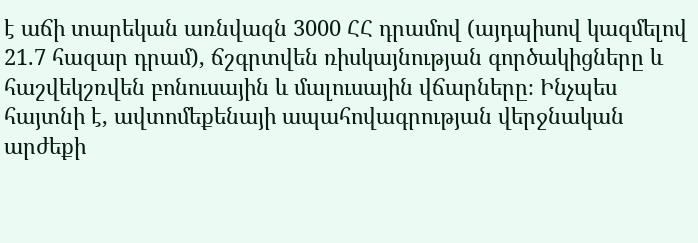է աճի տարեկան առնվազն 3000 ՀՀ դրամով (այդպիսով կազմելով 21.7 հազար դրամ), ճշգրտվեն ռիսկայնության գործակիցները և հաշվեկշռվեն բոնուսային և մալուսային վճարները։ Ինչպես հայտնի է, ավտոմեքենայի ապահովագրության վերջնական արժեքի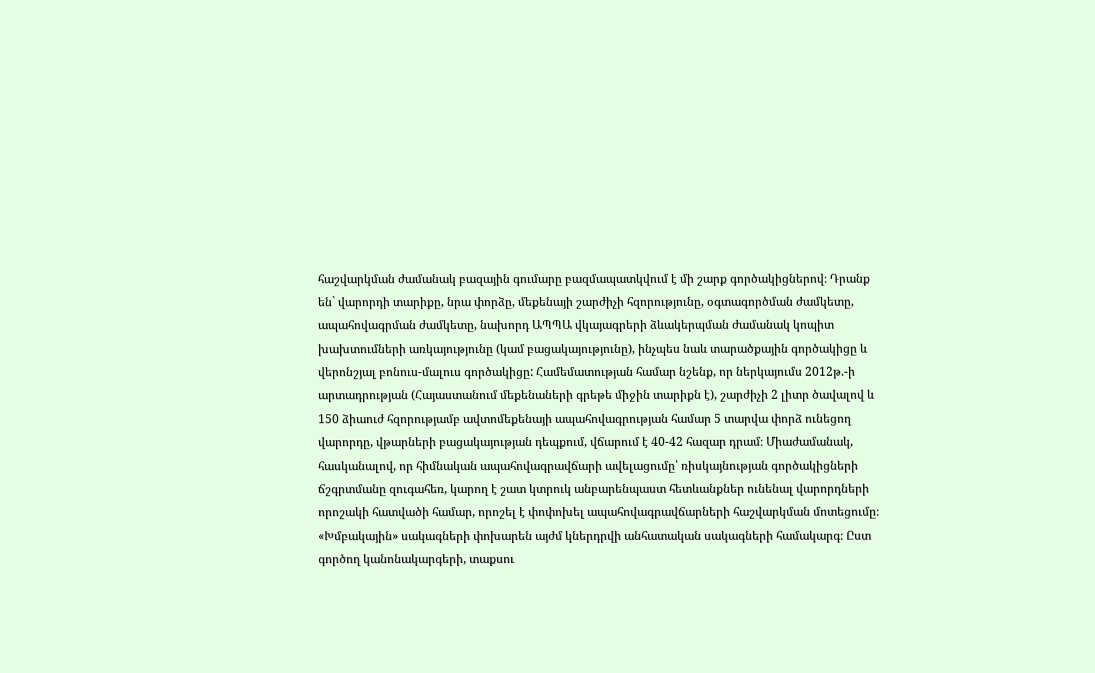հաշվարկման ժամանակ բազային գումարը բազմապատկվում է մի շարք գործակիցներով։ Դրանք են` վարորդի տարիքը, նրա փորձը, մեքենայի շարժիչի հզորությունը, օգտագործման ժամկետը, ապահովագրման ժամկետը, նախորդ ԱՊՊԱ վկայագրերի ձևակերպման ժամանակ կոպիտ խախտումների առկայությունը (կամ բացակայությունը), ինչպես նաև տարածքային գործակիցը և վերոնշյալ բոնուս-մալուս գործակիցը: Համեմատության համար նշենք, որ ներկայումս 2012թ.-ի արտադրության (Հայաստանում մեքենաների գրեթե միջին տարիքն է), շարժիչի 2 լիտր ծավալով և 150 ձիաուժ հզորությամբ ավտոմեքենայի ապահովագրության համար 5 տարվա փորձ ունեցող վարորդը, վթարների բացակայության դեպքում, վճարում է 40-42 հազար դրամ։ Միաժամանակ, հասկանալով, որ հիմնական ապահովագրավճարի ավելացումը՝ ռիսկայնության գործակիցների ճշգրտմանը զուգահեռ, կարող է շատ կտրուկ անբարենպաստ հետևանքներ ունենալ վարորդների որոշակի հատվածի համար, որոշել է փոփոխել ապահովագրավճարների հաշվարկման մոտեցումը։ «Խմբակային» սակագների փոխարեն այժմ կներդրվի անհատական սակագների համակարգ։ Ըստ գործող կանոնակարգերի, տաքսու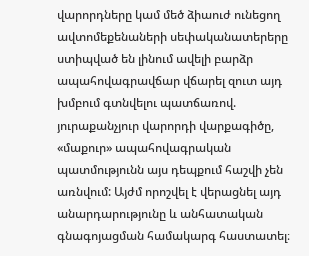վարորդները կամ մեծ ձիաուժ ունեցող ավտոմեքենաների սեփականատերերը ստիպված են լինում ավելի բարձր ապահովագրավճար վճարել զուտ այդ խմբում գտնվելու պատճառով. յուրաքանչյուր վարորդի վարքագիծը, «մաքուր» ապահովագրական պատմությունն այս դեպքում հաշվի չեն առնվում: Այժմ որոշվել է վերացնել այդ անարդարությունը և անհատական գնագոյացման համակարգ հաստատել։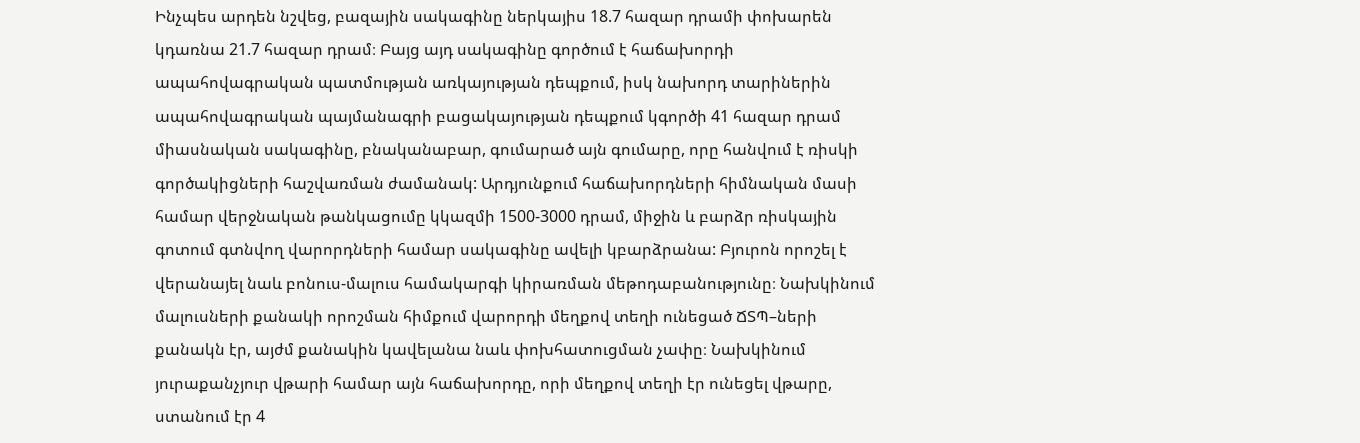Ինչպես արդեն նշվեց, բազային սակագինը ներկայիս 18.7 հազար դրամի փոխարեն կդառնա 21.7 հազար դրամ։ Բայց այդ սակագինը գործում է հաճախորդի ապահովագրական պատմության առկայության դեպքում, իսկ նախորդ տարիներին ապահովագրական պայմանագրի բացակայության դեպքում կգործի 41 հազար դրամ միասնական սակագինը, բնականաբար, գումարած այն գումարը, որը հանվում է ռիսկի գործակիցների հաշվառման ժամանակ: Արդյունքում հաճախորդների հիմնական մասի համար վերջնական թանկացումը կկազմի 1500-3000 դրամ, միջին և բարձր ռիսկային գոտում գտնվող վարորդների համար սակագինը ավելի կբարձրանա: Բյուրոն որոշել է վերանայել նաև բոնուս-մալուս համակարգի կիրառման մեթոդաբանությունը։ Նախկինում մալուսների քանակի որոշման հիմքում վարորդի մեղքով տեղի ունեցած ՃՏՊ–ների քանակն էր, այժմ քանակին կավելանա նաև փոխհատուցման չափը։ Նախկինում յուրաքանչյուր վթարի համար այն հաճախորդը, որի մեղքով տեղի էր ունեցել վթարը, ստանում էր 4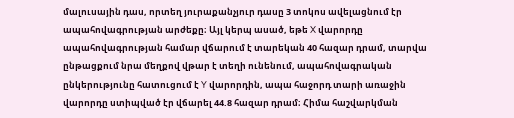մալուսային դաս, որտեղ յուրաքանչյուր դասը 3 տոկոս ավելացնում էր ապահովագրության արժեքը։ Այլ կերպ ասած, եթե X վարորդը ապահովագրության համար վճարում է տարեկան 40 հազար դրամ, տարվա ընթացքում նրա մեղքով վթար է տեղի ունենում, ապահովագրական ընկերությունը հատուցում է Y վարորդին, ապա հաջորդ տարի առաջին վարորդը ստիպված էր վճարել 44.8 հազար դրամ։ Հիմա հաշվարկման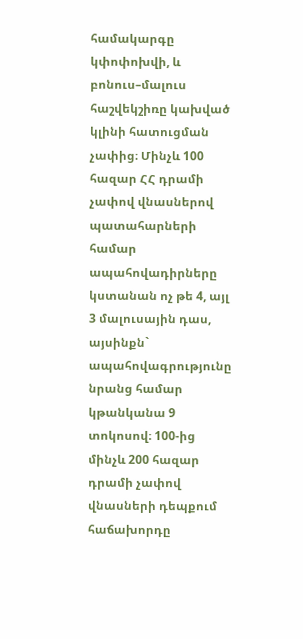համակարգը կփոփոխվի, և բոնուս–մալուս հաշվեկշիռը կախված կլինի հատուցման չափից։ Մինչև 100 հազար ՀՀ դրամի չափով վնասներով պատահարների համար ապահովադիրները կստանան ոչ թե 4, այլ 3 մալուսային դաս, այսինքն` ապահովագրությունը նրանց համար կթանկանա 9 տոկոսով։ 100-ից մինչև 200 հազար դրամի չափով վնասների դեպքում հաճախորդը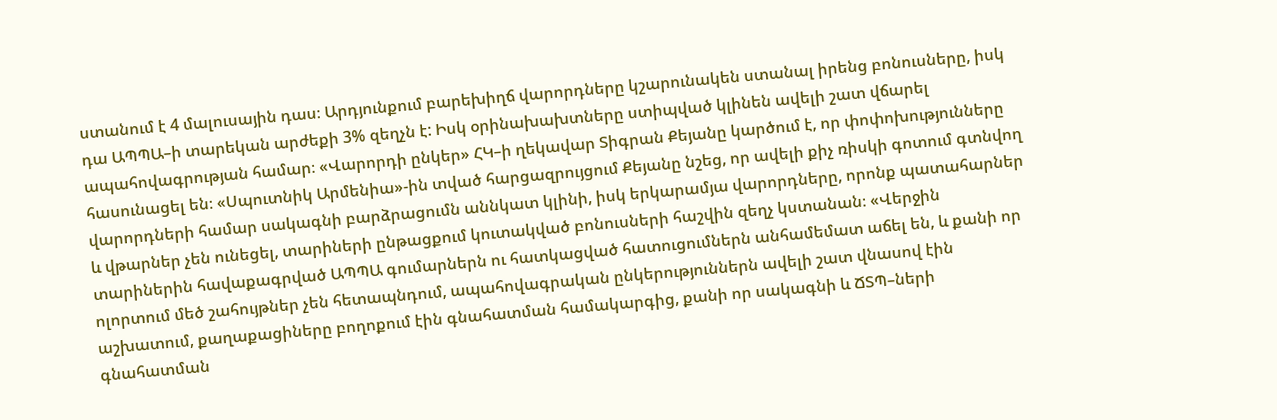ստանում է 4 մալուսային դաս։ Արդյունքում բարեխիղճ վարորդները կշարունակեն ստանալ իրենց բոնուսները, իսկ դա ԱՊՊԱ–ի տարեկան արժեքի 3% զեղչն է: Իսկ օրինախախտները ստիպված կլինեն ավելի շատ վճարել ապահովագրության համար։ «Վարորդի ընկեր» ՀԿ–ի ղեկավար Տիգրան Քեյանը կարծում է, որ փոփոխությունները հասունացել են։ «Սպուտնիկ Արմենիա»-ին տված հարցազրույցում Քեյանը նշեց, որ ավելի քիչ ռիսկի գոտում գտնվող վարորդների համար սակագնի բարձրացումն աննկատ կլինի, իսկ երկարամյա վարորդները, որոնք պատահարներ և վթարներ չեն ունեցել, տարիների ընթացքում կուտակված բոնուսների հաշվին զեղչ կստանան։ «Վերջին տարիներին հավաքագրված ԱՊՊԱ գումարներն ու հատկացված հատուցումներն անհամեմատ աճել են, և քանի որ ոլորտում մեծ շահույթներ չեն հետապնդում, ապահովագրական ընկերություններն ավելի շատ վնասով էին աշխատում, քաղաքացիները բողոքում էին գնահատման համակարգից, քանի որ սակագնի և ՃՏՊ–ների գնահատման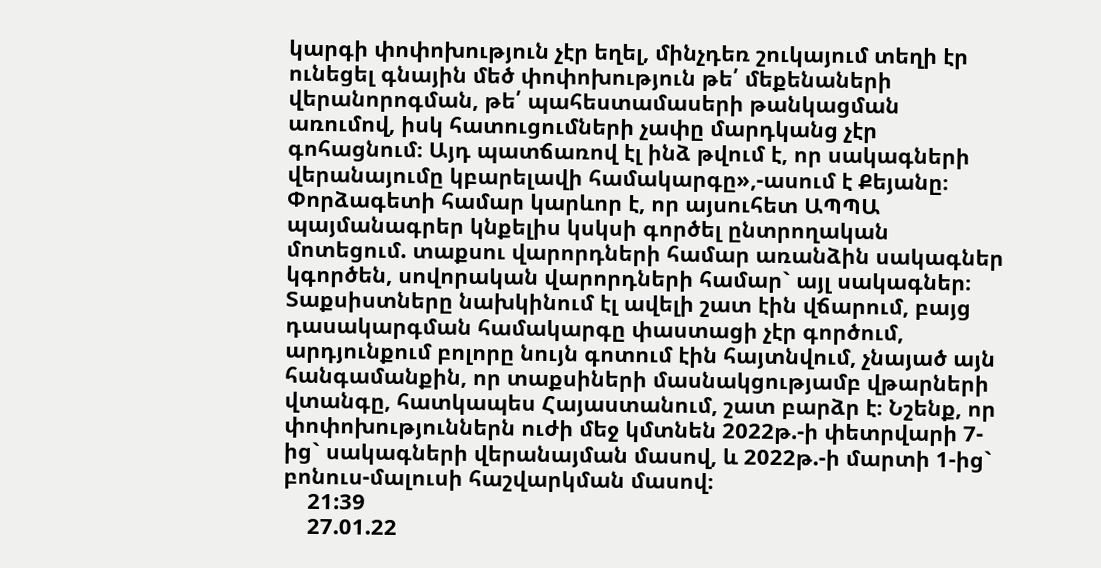կարգի փոփոխություն չէր եղել, մինչդեռ շուկայում տեղի էր ունեցել գնային մեծ փոփոխություն թե՛ մեքենաների վերանորոգման, թե՛ պահեստամասերի թանկացման առումով, իսկ հատուցումների չափը մարդկանց չէր գոհացնում։ Այդ պատճառով էլ ինձ թվում է, որ սակագների վերանայումը կբարելավի համակարգը»,-ասում է Քեյանը։ Փորձագետի համար կարևոր է, որ այսուհետ ԱՊՊԱ պայմանագրեր կնքելիս կսկսի գործել ընտրողական մոտեցում. տաքսու վարորդների համար առանձին սակագներ կգործեն, սովորական վարորդների համար` այլ սակագներ։ Տաքսիստները նախկինում էլ ավելի շատ էին վճարում, բայց դասակարգման համակարգը փաստացի չէր գործում, արդյունքում բոլորը նույն գոտում էին հայտնվում, չնայած այն հանգամանքին, որ տաքսիների մասնակցությամբ վթարների վտանգը, հատկապես Հայաստանում, շատ բարձր է։ Նշենք, որ փոփոխություններն ուժի մեջ կմտնեն 2022թ.-ի փետրվարի 7-ից` սակագների վերանայման մասով, և 2022թ.-ի մարտի 1-ից` բոնուս-մալուսի հաշվարկման մասով։
    21:39
    27.01.22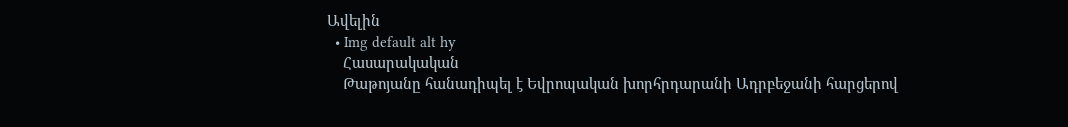Ավելին
  • Img default alt hy
    Հասարակական
    Թաթոյանը հանադիպել է Եվրոպական խորհրդարանի Ադրբեջանի հարցերով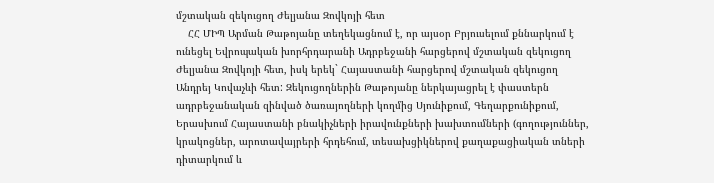մշտական զեկուցող Ժելյանա Զովկոյի հետ
    ՀՀ ՄԻՊ Արման Թաթոյանը տեղեկացնում է, որ այսօր Բրյուսելում քննարկում է ունեցել Եվրոպական խորհրդարանի Ադրբեջանի հարցերով մշտական զեկուցող Ժելյանա Զովկոյի հետ, իսկ երեկ` Հայաստանի հարցերով մշտական զեկուցող Անդրեյ Կովաչևի հետ: Զեկուցողներին Թաթոյանը ներկայացրել է փաստերն ադրբեջանական զինված ծառայողների կողմից Սյունիքում, Գեղարքունիքում, Երասխում Հայաստանի բնակիչների իրավունքների խախտումների (գողություններ, կրակոցներ, արոտավայրերի հրդեհում, տեսախցիկներով քաղաքացիական տների դիտարկում և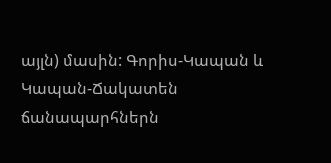այլն) մասին: Գորիս-Կապան և Կապան-Ճակատեն ճանապարհներն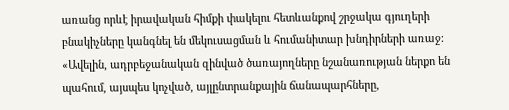առանց որևէ իրավական հիմքի փակելու հետևանքով շրջակա գյուղերի բնակիչները կանգնել են մեկուսացման և հումանիտար խնդիրների առաջ: «Ավելին, ադրբեջանական զինված ծառայողները նշանառության ներքո են պահում, այսպես կոչված, այլընտրանքային ճանապարհները,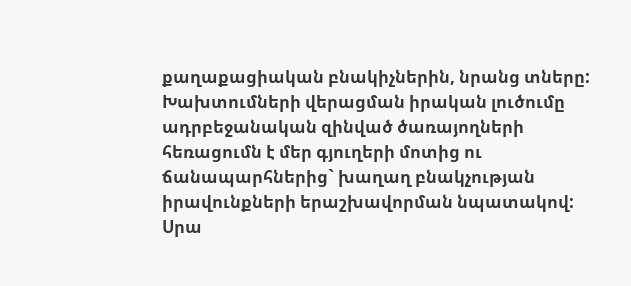քաղաքացիական բնակիչներին, նրանց տները: Խախտումների վերացման իրական լուծումը ադրբեջանական զինված ծառայողների հեռացումն է մեր գյուղերի մոտից ու ճանապարհներից` խաղաղ բնակչության իրավունքների երաշխավորման նպատակով: Սրա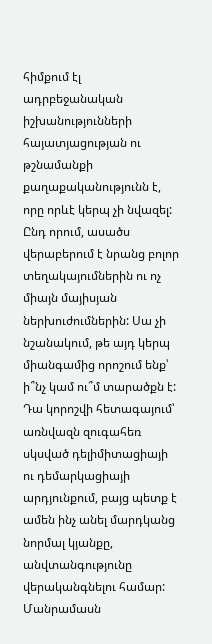հիմքում էլ ադրբեջանական իշխանությունների հայատյացության ու թշնամանքի քաղաքականությունն է, որը որևէ կերպ չի նվազել: Ընդ որում, ասածս վերաբերում է նրանց բոլոր տեղակայումներին ու ոչ միայն մայիսյան ներխուժումներին: Սա չի նշանակում, թե այդ կերպ միանգամից որոշում ենք՝ ի՞նչ կամ ու՞մ տարածքն է: Դա կորոշվի հետագայում՝ առնվազն զուգահեռ սկսված դելիմիտացիայի ու դեմարկացիայի արդյունքում, բայց պետք է ամեն ինչ անել մարդկանց նորմալ կյանքը, անվտանգությունը վերականգնելու համար: Մանրամասն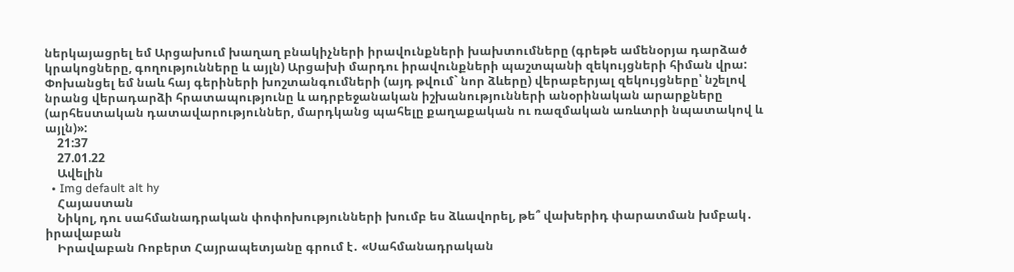ներկայացրել եմ Արցախում խաղաղ բնակիչների իրավունքների խախտումները (գրեթե ամենօրյա դարձած կրակոցները, գողությունները և այլն) Արցախի մարդու իրավունքների պաշտպանի զեկույցների հիման վրա: Փոխանցել եմ նաև հայ գերիների խոշտանգումների (այդ թվում` նոր ձևերը) վերաբերյալ զեկույցները՝ նշելով նրանց վերադարձի հրատապությունը և ադրբեջանական իշխանությունների անօրինական արարքները (արհեստական դատավարություններ, մարդկանց պահելը քաղաքական ու ռազմական առևտրի նպատակով և այլն)»:
    21:37
    27.01.22
    Ավելին
  • Img default alt hy
    Հայաստան
    Նիկոլ, դու սահմանադրական փոփոխությունների խումբ ես ձևավորել, թե՞ վախերիդ փարատման խմբակ․ իրավաբան
    Իրավաբան Ռոբերտ Հայրապետյանը գրում է․ «Սահմանադրական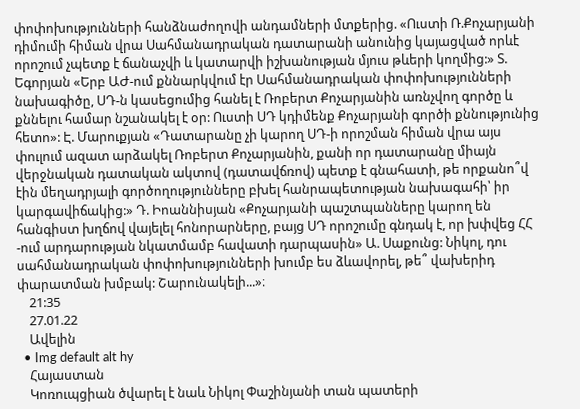փոփոխությունների հանձնաժողովի անդամների մտքերից. «Ուստի Ռ.Քոչարյանի դիմումի հիման վրա Սահմանադրական դատարանի անունից կայացված որևէ որոշում չպետք է ճանաչվի և կատարվի իշխանության մյուս թևերի կողմից:» Տ. Եգորյան «Երբ ԱԺ-ում քննարկվում էր Սահմանադրական փոփոխությունների նախագիծը, ՍԴ-ն կասեցումից հանել է Ռոբերտ Քոչարյանին առնչվող գործը և քննելու համար նշանակել է օր: Ուստի ՍԴ կդիմենք Քոչարյանի գործի քննությունից հետո»: Է. Մարուքյան «Դատարանը չի կարող ՍԴ-ի որոշման հիման վրա այս փուլում ազատ արձակել Ռոբերտ Քոչարյանին, քանի որ դատարանը միայն վերջնական դատական ակտով (դատավճռով) պետք է գնահատի, թե որքանո՞վ էին մեղադրյալի գործողությունները բխել հանրապետության նախագահի՝ իր կարգավիճակից:» Դ. Իոաննիսյան «Քոչարյանի պաշտպանները կարող են հանգիստ խղճով վայելել հոնորարները, բայց ՍԴ որոշումը գնդակ է, որ խփվեց ՀՀ -ում արդարության նկատմամբ հավատի դարպասին» Ա. Սաքունց: Նիկոլ, դու սահմանադրական փոփոխությունների խումբ ես ձևավորել, թե՞ վախերիդ փարատման խմբակ: Շարունակելի...»։
    21:35
    27.01.22
    Ավելին
  • Img default alt hy
    Հայաստան
    Կոռուպցիան ծվարել է նաև Նիկոլ Փաշինյանի տան պատերի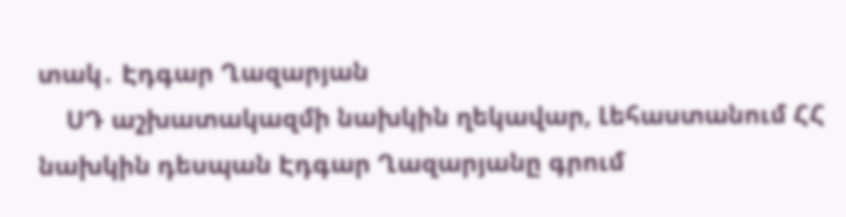տակ․ Էդգար Ղազարյան
    ՍԴ աշխատակազմի նախկին ղեկավար, Լեհաստանում ՀՀ նախկին դեսպան Էդգար Ղազարյանը գրում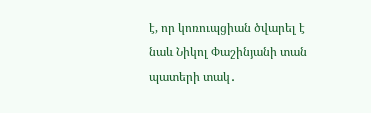է, որ կոռուպցիան ծվարել է նաև Նիկոլ Փաշինյանի տան պատերի տակ․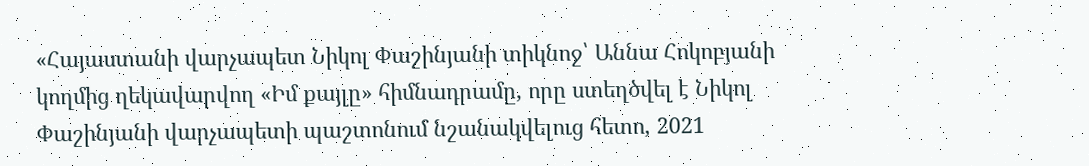«Հայաստանի վարչապետ Նիկոլ Փաշինյանի տիկնոջ՝ Աննա Հոկոբյանի կողմից ղեկավարվող «Իմ քայլը» հիմնադրամը, որը ստեղծվել է Նիկոլ Փաշինյանի վարչապետի պաշտոնում նշանակվելուց հետո, 2021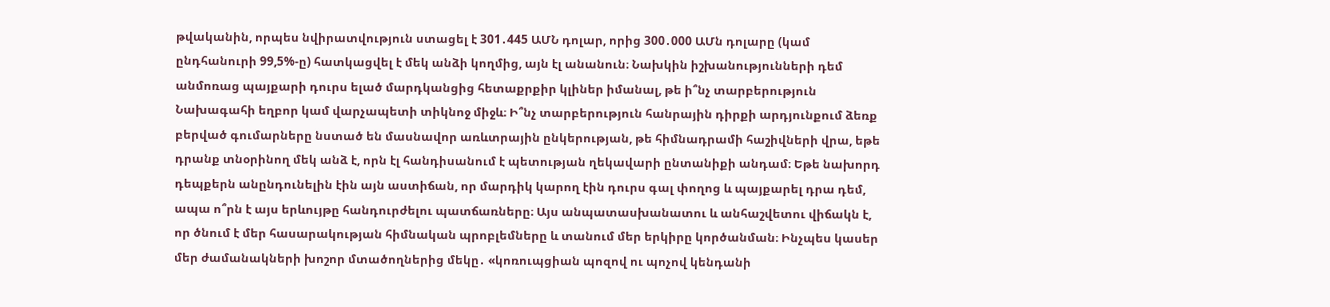թվականին, որպես նվիրատվություն ստացել է 301․445 ԱՄՆ դոլար, որից 300․000 ԱՄն դոլարը (կամ ընդհանուրի 99,5%-ը) հատկացվել է մեկ անձի կողմից, այն էլ անանուն։ Նախկին իշխանությունների դեմ անմոռաց պայքարի դուրս ելած մարդկանցից հետաքրքիր կլիներ իմանալ, թե ի՞նչ տարբերություն Նախագահի եղբոր կամ վարչապետի տիկնոջ միջև։ Ի՞նչ տարբերություն հանրային դիրքի արդյունքում ձեռք բերված գումարները նստած են մասնավոր առևտրային ընկերության, թե հիմնադրամի հաշիվների վրա, եթե դրանք տնօրինող մեկ անձ է, որն էլ հանդիսանում է պետության ղեկավարի ընտանիքի անդամ։ Եթե նախորդ դեպքերն անընդունելին էին այն աստիճան, որ մարդիկ կարող էին դուրս գալ փողոց և պայքարել դրա դեմ, ապա ո՞րն է այս երևույթը հանդուրժելու պատճառները։ Այս անպատասխանատու և անհաշվետու վիճակն է, որ ծնում է մեր հասարակության հիմնական պրոբլեմները և տանում մեր երկիրը կործանման։ Ինչպես կասեր մեր ժամանակների խոշոր մտածողներից մեկը․ «կոռուպցիան պոզով ու պոչով կենդանի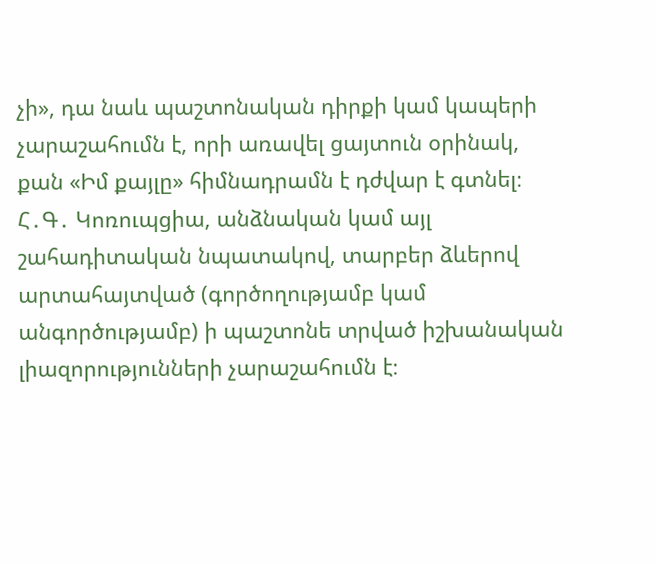չի», դա նաև պաշտոնական դիրքի կամ կապերի չարաշահումն է, որի առավել ցայտուն օրինակ, քան «Իմ քայլը» հիմնադրամն է դժվար է գտնել։ Հ․Գ․ Կոռուպցիա, անձնական կամ այլ շահադիտական նպատակով, տարբեր ձևերով արտահայտված (գործողությամբ կամ անգործությամբ) ի պաշտոնե տրված իշխանական լիազորությունների չարաշահումն է։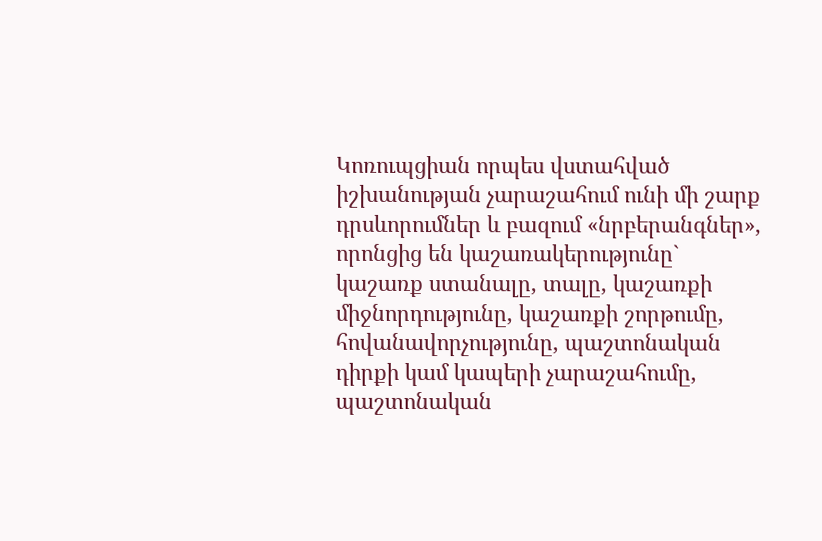Կոռուպցիան որպես վստահված իշխանության չարաշահում ունի մի շարք դրսևորումներ և բազում «նրբերանգներ», որոնցից են կաշառակերությունը` կաշառք ստանալը, տալը, կաշառքի միջնորդությունը, կաշառքի շորթումը, հովանավորչությունը, պաշտոնական դիրքի կամ կապերի չարաշահումը, պաշտոնական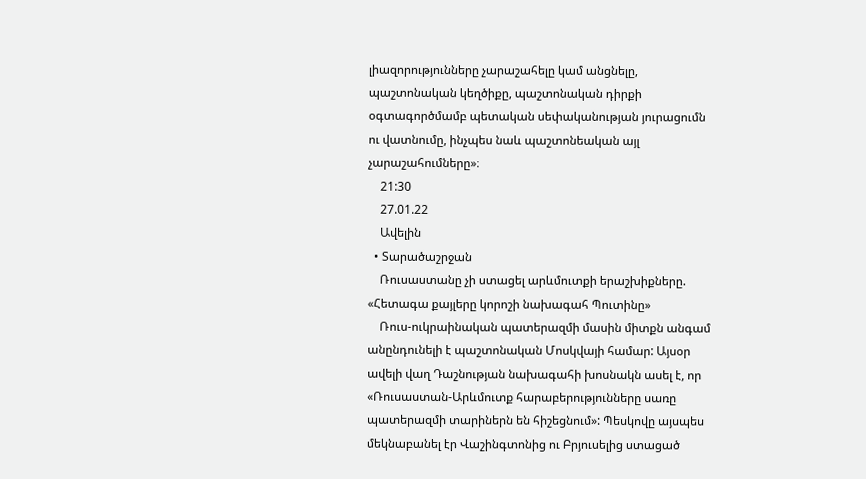լիազորությունները չարաշահելը կամ անցնելը, պաշտոնական կեղծիքը, պաշտոնական դիրքի օգտագործմամբ պետական սեփականության յուրացումն ու վատնումը, ինչպես նաև պաշտոնեական այլ չարաշահումները»։
    21:30
    27.01.22
    Ավելին
  • Տարածաշրջան
    Ռուսաստանը չի ստացել արևմուտքի երաշխիքները. «Հետագա քայլերը կորոշի նախագահ Պուտինը»
    Ռուս-ուկրաինական պատերազմի մասին միտքն անգամ անընդունելի է պաշտոնական Մոսկվայի համար: Այսօր ավելի վաղ Դաշնության նախագահի խոսնակն ասել է, որ «Ռուսաստան-Արևմուտք հարաբերությունները սառը պատերազմի տարիներն են հիշեցնում»: Պեսկովը այսպես մեկնաբանել էր Վաշինգտոնից ու Բրյուսելից ստացած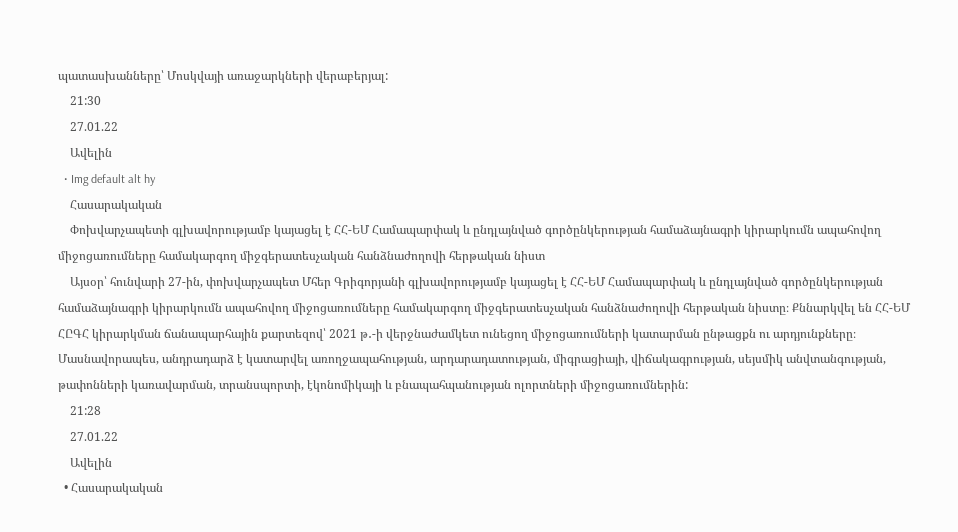պատասխանները՝ Մոսկվայի առաջարկների վերաբերյալ:
    21:30
    27.01.22
    Ավելին
  • Img default alt hy
    Հասարակական
    Փոխվարչապետի գլխավորությամբ կայացել է ՀՀ-ԵՄ Համապարփակ և ընդլայնված գործընկերության համաձայնագրի կիրարկումն ապահովող միջոցառումները համակարգող միջգերատեսչական հանձնաժողովի հերթական նիստ
    Այսօր՝ հունվարի 27-ին, փոխվարչապետ Մհեր Գրիգորյանի գլխավորությամբ կայացել է ՀՀ-ԵՄ Համապարփակ և ընդլայնված գործընկերության համաձայնագրի կիրարկումն ապահովող միջոցառումները համակարգող միջգերատեսչական հանձնաժողովի հերթական նիստը։ Քննարկվել են ՀՀ-ԵՄ ՀԸԳՀ կիրարկման ճանապարհային քարտեզով՝ 2021 թ․-ի վերջնաժամկետ ունեցող միջոցառումների կատարման ընթացքն ու արդյունքները։ Մասնավորապես, անդրադարձ է կատարվել առողջապահության, արդարադատության, միգրացիայի, վիճակագրության, սեյսմիկ անվտանգության, թափոնների կառավարման, տրանսպորտի, էկոնոմիկայի և բնապահպանության ոլորտների միջոցառումներին:
    21:28
    27.01.22
    Ավելին
  • Հասարակական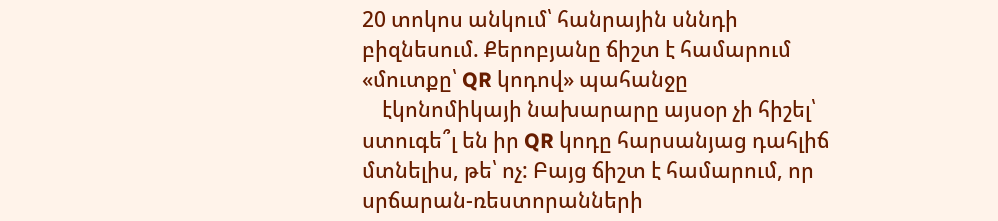20 տոկոս անկում՝ հանրային սննդի բիզնեսում. Քերոբյանը ճիշտ է համարում «մուտքը՝ QR կոդով» պահանջը
    էկոնոմիկայի նախարարը այսօր չի հիշել՝ ստուգե՞լ են իր QR կոդը հարսանյաց դահլիճ մտնելիս, թե՝ ոչ: Բայց ճիշտ է համարում, որ սրճարան-ռեստորանների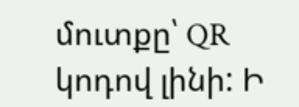մուտքը՝ QR կոդով լինի: Ի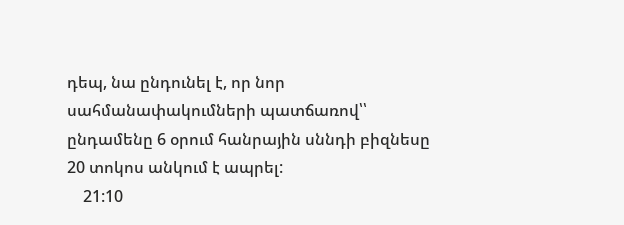դեպ, նա ընդունել է, որ նոր սահմանափակումների պատճառով՝՝ ընդամենը 6 օրում հանրային սննդի բիզնեսը 20 տոկոս անկում է ապրել:
    21:10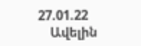27.01.22
    Ավելին